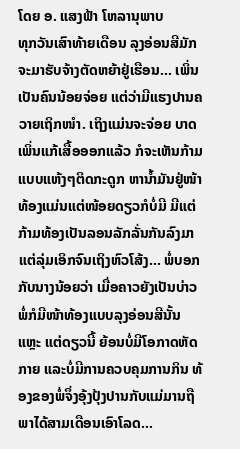ໂດຍ ອ. ແສງຟ້າ ໂຫລານຸພາບ
ທຸກວັນເສົາທ້າຍເດືອນ ລຸງອ່ອນສີມັກຈະມາຮັບຈ້າງຕັດຫຍ້າຢູ່ເຮືອນ... ເພິ່ນເປັນຄົນນ້ອຍຈ່ອຍ ແຕ່ວ່າມີແຮງປານຄວາຍເຖິກໜໍາ. ເຖິງແມ່ນຈະຈ່ອຍ ບາດເພິ່ນແກ້ເສື້ອອອກແລ້ວ ກໍຈະເຫັນກ້າມແບບແຫ້ງໆຕິດກະດູກ ຫານໍ້າມັນຢູ່ໜ້າທ້ອງແມ່ນແຕ່ໜ້ອຍດຽວກໍບໍ່ມີ ມີແຕ່ກ້າມທ້ອງເປັນລອນລັກລັ່ນກັນລົງມາແຕ່ລຸ່ມເອິກຈົນເຖິງຫົວໂສ້ງ... ພໍ່ບອກກັບນາງນ້ອຍວ່າ ເມື່ອຄາວຍັງເປັນບ່າວ ພໍ່ກໍມີໜ້າທ້ອງແບບລຸງອ່ອນສີນັ້ນແຫຼະ ແຕ່ດຽວນີ້ ຍ້ອນບໍ່ມີໂອກາດຫັດກາຍ ແລະບໍ່ມີການຄວບຄຸມການກິນ ທ້ອງຂອງພໍ່ຈຶ່ງອຸ້ງປຸ້ງປານກັບແມ່ມານຖືພາໄດ້ສາມເດືອນເອົາໂລດ...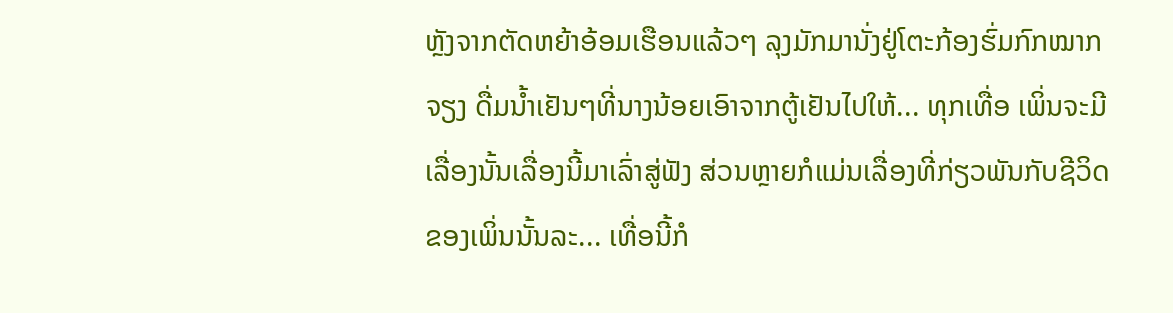ຫຼັງຈາກຕັດຫຍ້າອ້ອມເຮືອນແລ້ວໆ ລຸງມັກມານັ່ງຢູ່ໂຕະກ້ອງຮົ່ມກົກໝາກຈຽງ ດື່ມນໍ້າເຢັນໆທີ່ນາງນ້ອຍເອົາຈາກຕູ້ເຢັນໄປໃຫ້... ທຸກເທື່ອ ເພິ່ນຈະມີເລື່ອງນັ້ນເລື່ອງນີ້ມາເລົ່າສູ່ຟັງ ສ່ວນຫຼາຍກໍແມ່ນເລື່ອງທີ່ກ່ຽວພັນກັບຊີວິດຂອງເພິ່ນນັ້ນລະ... ເທື່ອນີ້ກໍ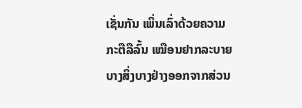ເຊັ່ນກັນ ເພິ່ນເລົ່າດ້ວຍຄວາມກະຕືລືລົ້ນ ເໝືອນຢາກລະບາຍບາງສິ່ງບາງຢ່າງອອກຈາກສ່ວນ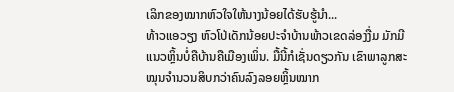ເລິກຂອງໝາກຫົວໃຈໃຫ້ນາງນ້ອຍໄດ້ຮັບຮູ້ນໍາ...
ທ້າວແອວຽງ ຫົວໂປ່ເດັກນ້ອຍປະຈໍາບ້ານພ້າວເຂດລ່ອງງື່ມ ມັກມີແນວຫຼິ້ນບໍ່ຄືບ້ານຄືເມືອງເພິ່ນ. ມື້ນີ້ກໍເຊັ່ນດຽວກັນ ເຂົາພາລູກສະໝຸນຈໍານວນສິບກວ່າຄົນລົງລອຍຫຼິ້ນໝາກ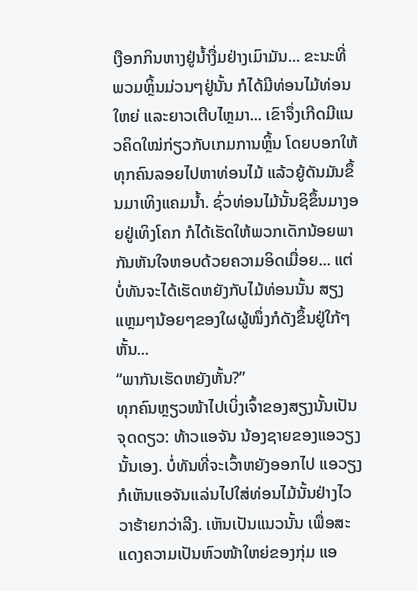ເງືອກກິນຫາງຢູ່ນໍ້າງື່ມຢ່າງເມົາມັນ... ຂະນະທີ່ພວມຫຼິ້ນມ່ວນໆຢູ່ນັ້ນ ກໍໄດ້ມີທ່ອນໄມ້ທ່ອນໃຫຍ່ ແລະຍາວເຕີບໄຫຼມາ... ເຂົາຈຶ່ງເກີດມີແນວຄິດໃໝ່ກ່ຽວກັບເກມການຫຼິ້ນ ໂດຍບອກໃຫ້ທຸກຄົນລອຍໄປຫາທ່ອນໄມ້ ແລ້ວຍູ້ດັນມັນຂຶ້ນມາເທິງແຄມນໍ້າ. ຊົ່ວທ່ອນໄມ້ນັ້ນຊິຂຶ້ນມາງອຍຢູ່ເທິງໂຄກ ກໍໄດ້ເຮັດໃຫ້ພວກເດັກນ້ອຍພາກັນຫັນໃຈຫອບດ້ວຍຄວາມອິດເມື່ອຍ... ແຕ່ບໍ່ທັນຈະໄດ້ເຮັດຫຍັງກັບໄມ້ທ່ອນນັ້ນ ສຽງແຫຼມໆນ້ອຍໆຂອງໃຜຜູ້ໜຶ່ງກໍດັງຂຶ້ນຢູ່ໃກ້ໆຫັ້ນ...
“ພາກັນເຮັດຫຍັງຫັ້ນ?”
ທຸກຄົນຫຼຽວໜ້າໄປເບິ່ງເຈົ້າຂອງສຽງນັ້ນເປັນຈຸດດຽວ: ທ້າວແອຈັນ ນ້ອງຊາຍຂອງແອວຽງນັ້ນເອງ. ບໍ່ທັນທີ່ຈະເວົ້າຫຍັງອອກໄປ ແອວຽງກໍເຫັນແອຈັນແລ່ນໄປໃສ່ທ່ອນໄມ້ນັ້ນຢ່າງໄວວາຮ້າຍກວ່າລີງ. ເຫັນເປັນແນວນັ້ນ ເພື່ອສະແດງຄວາມເປັນຫົວໜ້າໃຫຍ່ຂອງກຸ່ມ ແອ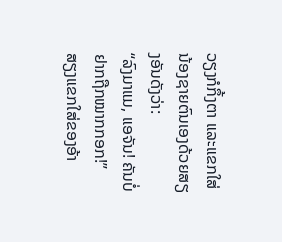ວຽງກໍກຶ້ງຕາ ແລະແຂກໃສ່ນ້ອງຊາຍຕົນເອງດ້ວຍສຽງອັນດັງວ່າ:
“ລົງມາແມ, ແອຈັນ! ຄັນບໍ່ຢາກຖືກໝາກກອກ!”
ສຽງແຂກໃສ່ຂອງອ້າ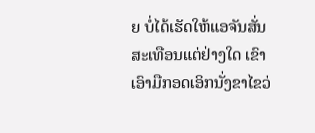ຍ ບໍ່ໄດ້ເຮັດໃຫ້ແອຈັນສັ່ນສະເທືອນແຕ່ຢ່າງໃດ ເຂົາເອົາມືກອດເອິກນັ່ງຂາໄຂວ່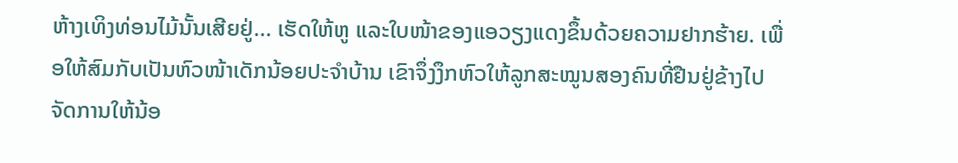ຫ້າງເທິງທ່ອນໄມ້ນັ້ນເສີຍຢູ່... ເຮັດໃຫ້ຫູ ແລະໃບໜ້າຂອງແອວຽງແດງຂຶ້ນດ້ວຍຄວາມຢາກຮ້າຍ. ເພື່ອໃຫ້ສົມກັບເປັນຫົວໜ້າເດັກນ້ອຍປະຈໍາບ້ານ ເຂົາຈຶ່ງງຶກຫົວໃຫ້ລູກສະໝູນສອງຄົນທີ່ຢືນຢູ່ຂ້າງໄປຈັດການໃຫ້ນ້ອ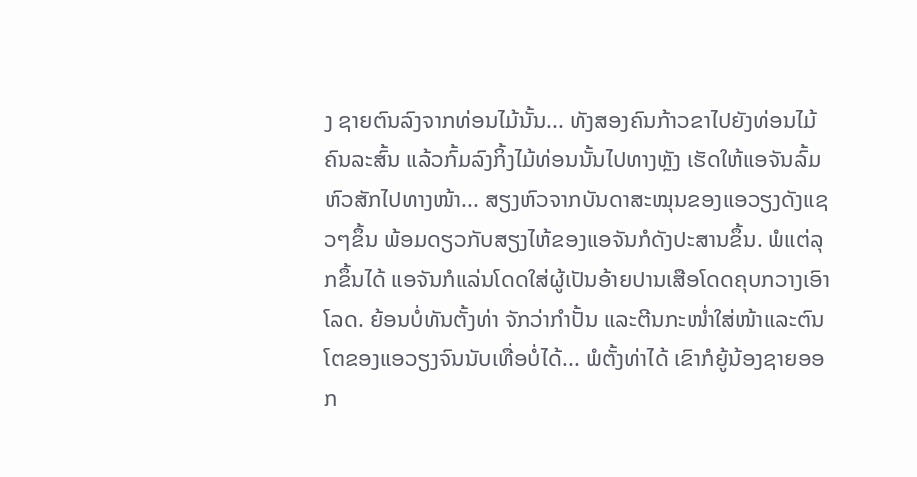ງ ຊາຍຕົນລົງຈາກທ່ອນໄມ້ນັ້ນ... ທັງສອງຄົນກ້າວຂາໄປຍັງທ່ອນໄມ້ຄົນລະສົ້ນ ແລ້ວກົ້ມລົງກິ້ງໄມ້ທ່ອນນັ້ນໄປທາງຫຼັງ ເຮັດໃຫ້ແອຈັນລົ້ມຫົວສັກໄປທາງໜ້າ... ສຽງຫົວຈາກບັນດາສະໝຸນຂອງແອວຽງດັງແຊວໆຂຶ້ນ ພ້ອມດຽວກັບສຽງໄຫ້ຂອງແອຈັນກໍດັງປະສານຂຶ້ນ. ພໍແຕ່ລຸກຂຶ້ນໄດ້ ແອຈັນກໍແລ່ນໂດດໃສ່ຜູ້ເປັນອ້າຍປານເສືອໂດດຄຸບກວາງເອົາໂລດ. ຍ້ອນບໍ່ທັນຕັ້ງທ່າ ຈັກວ່າກໍາປັ້ນ ແລະຕີນກະໜໍ່າໃສ່ໜ້າແລະຕົນໂຕຂອງແອວຽງຈົນນັບເທື່ອບໍ່ໄດ້... ພໍຕັ້ງທ່າໄດ້ ເຂົາກໍຍູ້ນ້ອງຊາຍອອກ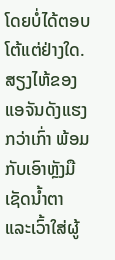ໂດຍບໍ່ໄດ້ຕອບໂຕ້ແຕ່ຢ່າງໃດ. ສຽງໄຫ້ຂອງແອຈັນດັງແຮງກວ່າເກົ່າ ພ້ອມກັບເອົາຫຼັງມືເຊັດນໍ້າຕາ ແລະເວົ້າໃສ່ຜູ້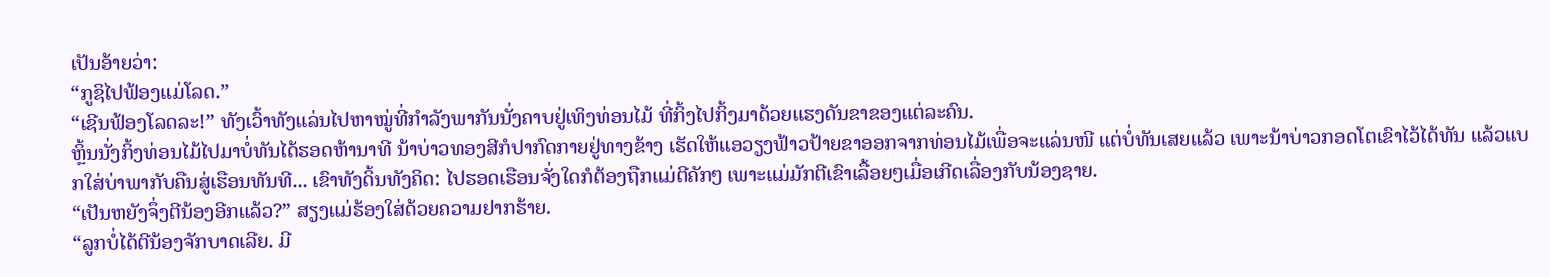ເປັນອ້າຍວ່າ:
“ກູຊິໄປຟ້ອງແມ່ໂລດ.”
“ເຊີນຟ້ອງໂລດລະ!” ທັງເວົ້າທັງແລ່ນໄປຫາໝູ່ທີ່ກໍາລັງພາກັນນັ່ງຄາບຢູ່ເທິງທ່ອນໄມ້ ທີ່ກິ້ງໄປກິ້ງມາດ້ວຍແຮງດັນຂາຂອງແຕ່ລະຄົນ.
ຫຼິ້ນນັ່ງກິ້ງທ່ອນໄມ້ໄປມາບໍ່ທັນໄດ້ຮອດຫ້ານາທີ ນ້າບ່າວທອງສີກໍປາກົດກາຍຢູ່ທາງຂ້າງ ເຮັດໃຫ້ແອວຽງຟ້າວປ້າຍຂາອອກຈາກທ່ອນໄມ້ເພື່ອຈະແລ່ນໜີ ແຕ່ບໍ່ທັນເສຍແລ້ວ ເພາະນ້າບ່າວກອດໂຕເຂົາໄວ້ໄດ້ທັນ ແລ້ວແບກໃສ່ບ່າພາກັບຄືນສູ່ເຮືອນທັນທີ... ເຂົາທັງດິ້ນທັງຄິດ: ໄປຮອດເຮືອນຈັ່ງໃດກໍຕ້ອງຖືກແມ່ຕີຄັກໆ ເພາະແມ່ມັກຕີເຂົາເລື້ອຍໆເມື່ອເກີດເລື່ອງກັບນ້ອງຊາຍ.
“ເປັນຫຍັງຈຶ່ງຕີນ້ອງອີກແລ້ວ?” ສຽງແມ່ຮ້ອງໃສ່ດ້ວຍຄວາມຢາກຮ້າຍ.
“ລູກບໍ່ໄດ້ຕີນ້ອງຈັກບາດເລີຍ. ມີ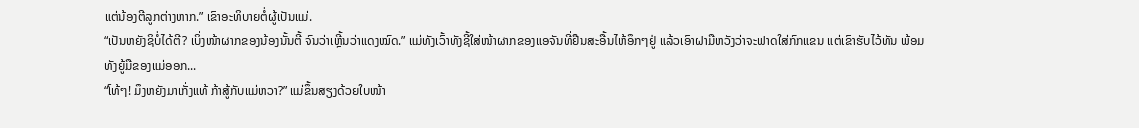ແຕ່ນ້ອງຕີລູກຕ່າງຫາກ.” ເຂົາອະທິບາຍຕໍ່ຜູ້ເປັນແມ່.
“ເປັນຫຍັງຊິບໍ່ໄດ້ຕີ? ເບິ່ງໜ້າຜາກຂອງນ້ອງນັ້ນຕີ້ ຈົນວ່າເຫຼີ້ນວ່າແດງໝົດ.” ແມ່ທັງເວົ້າທັງຊີ້ໃສ່ໜ້າຜາກຂອງແອຈັນທີ່ຢືນສະອື້ນໄຫ້ອຶກໆຢູ່ ແລ້ວເອົາຝາມືຫວັງວ່າຈະຟາດໃສ່ກົກແຂນ ແຕ່ເຂົາຮັບໄວ້ທັນ ພ້ອມທັງຍູ້ມືຂອງແມ່ອອກ...
“ໂທ້ໆ! ມຶງຫຍັງມາເກັ່ງແທ້ ກ້າສູ້ກັບແມ່ຫວາ?” ແມ່ຂຶ້ນສຽງດ້ວຍໃບໜ້າ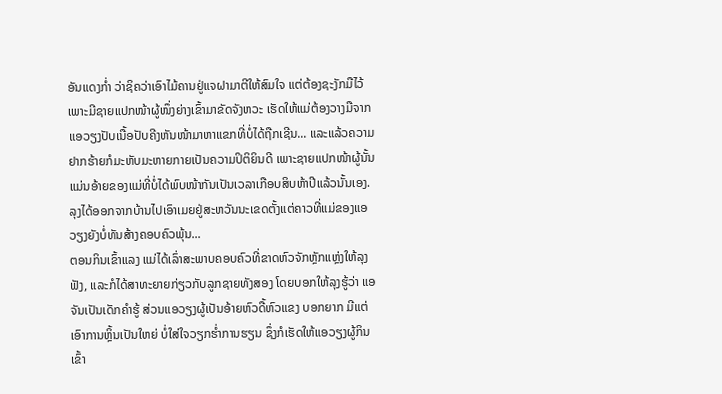ອັນແດງກ່ຳ ວ່າຊິຄວ່າເອົາໄມ້ຄານຢູ່ແຈຝາມາຕີໃຫ້ສົມໃຈ ແຕ່ຕ້ອງຊະງັກມືໄວ້ ເພາະມີຊາຍແປກໜ້າຜູ້ໜຶ່ງຍ່າງເຂົ້າມາຂັດຈັງຫວະ ເຮັດໃຫ້ແມ່ຕ້ອງວາງມືຈາກແອວຽງປັບເນື້ອປັບຄີງຫັນໜ້າມາຫາແຂກທີ່ບໍ່ໄດ້ຖືກເຊີນ... ແລະແລ້ວຄວາມຢາກຮ້າຍກໍມະຫັບມະຫາຍກາຍເປັນຄວາມປິຕິຍິນດີ ເພາະຊາຍແປກໜ້າຜູ້ນັ້ນແມ່ນອ້າຍຂອງແມ່ທີ່ບໍ່ໄດ້ພົບໜ້າກັນເປັນເວລາເກືອບສິບຫ້າປີແລ້ວນັ້ນເອງ. ລຸງໄດ້ອອກຈາກບ້ານໄປເອົາເມຍຢູ່ສະຫວັນນະເຂດຕັ້ງແຕ່ຄາວທີ່ແມ່ຂອງແອວຽງຍັງບໍ່ທັນສ້າງຄອບຄົວພຸ້ນ...
ຕອນກິນເຂົ້າແລງ ແມ່ໄດ້ເລົ່າສະພາບຄອບຄົວທີ່ຂາດຫົວຈັກຫຼັກແຫຼ່ງໃຫ້ລຸງຟັງ, ແລະກໍໄດ້ສາທະຍາຍກ່ຽວກັບລູກຊາຍທັງສອງ ໂດຍບອກໃຫ້ລຸງຮູ້ວ່າ ແອຈັນເປັນເດັກຄໍາຮູ້ ສ່ວນແອວຽງຜູ້ເປັນອ້າຍຫົວດື້ຫົວແຂງ ບອກຍາກ ມີແຕ່ເອົາການຫຼິ້ນເປັນໃຫຍ່ ບໍ່ໃສ່ໃຈວຽກຮໍ່າການຮຽນ ຊຶ່ງກໍເຮັດໃຫ້ແອວຽງຜູ້ກິນເຂົ້າ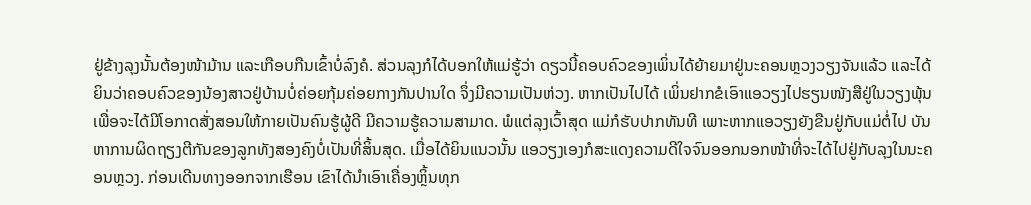ຢູ່ຂ້າງລຸງນັ້ນຕ້ອງໜ້າມ້ານ ແລະເກືອບກືນເຂົ້າບໍ່ລົງຄໍ. ສ່ວນລຸງກໍໄດ້ບອກໃຫ້ແມ່ຮູ້ວ່າ ດຽວນີ້ຄອບຄົວຂອງເພິ່ນໄດ້ຍ້າຍມາຢູ່ນະຄອນຫຼວງວຽງຈັນແລ້ວ ແລະໄດ້ຍິນວ່າຄອບຄົວຂອງນ້ອງສາວຢູ່ບ້ານບໍ່ຄ່ອຍກຸ້ມຄ່ອຍກາງກັນປານໃດ ຈຶ່ງມີຄວາມເປັນຫ່ວງ. ຫາກເປັນໄປໄດ້ ເພິ່ນຢາກຂໍເອົາແອວຽງໄປຮຽນໜັງສືຢູ່ໃນວຽງພຸ້ນ ເພື່ອຈະໄດ້ມີໂອກາດສັ່ງສອນໃຫ້ກາຍເປັນຄົນຮູ້ຜູ້ດີ ມີຄວາມຮູ້ຄວາມສາມາດ. ພໍແຕ່ລຸງເວົ້າສຸດ ແມ່ກໍຮັບປາກທັນທີ ເພາະຫາກແອວຽງຍັງຂືນຢູ່ກັບແມ່ຕໍ່ໄປ ບັນຫາການຜິດຖຽງຕີກັນຂອງລູກທັງສອງຄົງບໍ່ເປັນທີ່ສິ້ນສຸດ. ເມື່ອໄດ້ຍິນແນວນັ້ນ ແອວຽງເອງກໍສະແດງຄວາມດີໃຈຈົນອອກນອກໜ້າທີ່ຈະໄດ້ໄປຢູ່ກັບລຸງໃນນະຄອນຫຼວງ. ກ່ອນເດີນທາງອອກຈາກເຮືອນ ເຂົາໄດ້ນໍາເອົາເຄື່ອງຫຼິ້ນທຸກ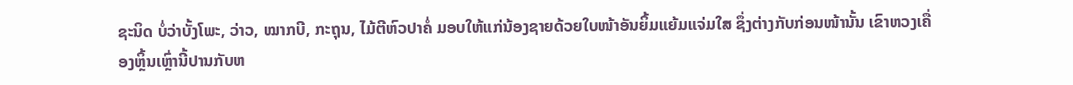ຊະນິດ ບໍ່ວ່າບັ້ງໂພະ, ວ່າວ, ໝາກບີ, ກະຖຸນ, ໄມ້ຕີຫົວປາຄໍ່ ມອບໃຫ້ແກ່ນ້ອງຊາຍດ້ວຍໃບໜ້າອັນຍິ້ມແຍ້ມແຈ່ມໃສ ຊຶ່ງຕ່າງກັບກ່ອນໜ້ານັ້ນ ເຂົາຫວງເຄື່ອງຫຼິ້ນເຫຼົ່ານີ້ປານກັບຫ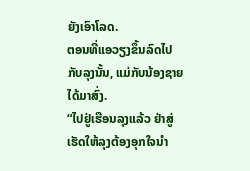ຍັງເອົາໂລດ.
ຕອນທີ່ແອວຽງຂຶ້ນລົດໄປກັບລຸງນັ້ນ, ແມ່ກັບນ້ອງຊາຍໄດ້ມາສົ່ງ.
“ໄປຢູ່ເຮືອນລຸງແລ້ວ ຢ່າສູ່ເຮັດໃຫ້ລຸງຕ້ອງອຸກໃຈນໍາ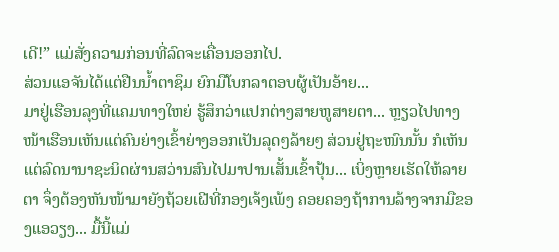ເດີ!” ແມ່ສັ່ງຄວາມກ່ອນທີ່ລົດຈະເຄື່ອນອອກໄປ.
ສ່ວນແອຈັນໄດ້ແຕ່ຢືນນໍ້າຕາຊຶມ ຍົກມືໂບກລາຕອບຜູ້ເປັນອ້າຍ...
ມາຢູ່ເຮືອນລຸງທີ່ແຄມທາງໃຫຍ່ ຮູ້ສຶກວ່າແປກຕ່າງສາຍຫູສາຍຕາ... ຫຼຽວໄປທາງໜ້າເຮືອນເຫັນແຕ່ຄົນຍ່າງເຂົ້າຍ່າງອອກເປັນລຸດໆລ້າຍໆ ສ່ວນຢູ່ຖະໜົນນັ້ນ ກໍເຫັນແຕ່ລົດນານາຊະນິດຜ່ານສວ່ານສົນໄປມາປານເສັ້ນເຂົ້າປຸ້ນ... ເບິ່ງຫຼາຍເຮັດໃຫ້ລາຍຕາ ຈຶ່ງຕ້ອງຫັນໜ້າມາຍັງຖ້ວຍເຝີທີ່ກອງເຈ້ງເພ້ງ ຄອຍຄອງຖ້າການລ້າງຈາກມືຂອງແອວຽງ... ມື້ນີ້ແມ່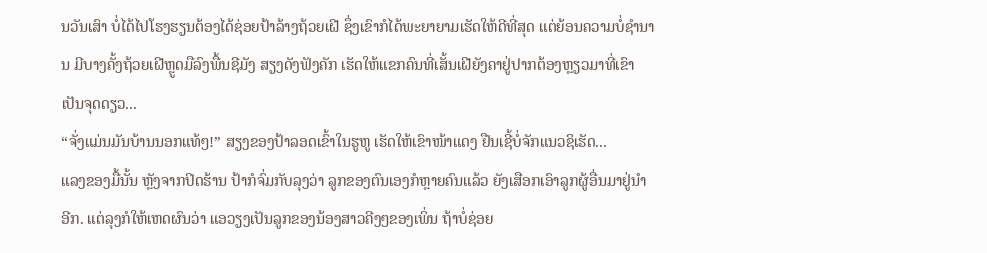ນວັນເສົາ ບໍ່ໄດ້ໄປໂຮງຮຽນຕ້ອງໄດ້ຊ່ອຍປ້າລ້າງຖ້ວຍເຝີ ຊຶ່ງເຂົາກໍໄດ້ພະຍາຍາມເຮັດໃຫ້ດີທີ່ສຸດ ແຕ່ຍ້ອນຄວາມບໍ່ຊໍານານ ມີບາງຄັ້ງຖ້ວຍເຝີຫຼູດມືລົງພື້ນຊີມັງ ສຽງດັງຟັງຄັກ ເຮັດໃຫ້ແຂກຄົນທີ່ເສັ້ນເຝີຍັງຄາຢູ່ປາກຕ້ອງຫຼຽວມາທີ່ເຂົາເປັນຈຸດດຽວ...
“ຈັ່ງແມ່ນມັນບ້ານນອກແທ້ໆ!” ສຽງຂອງປ້າລອດເຂົ້າໃນຮູຫູ ເຮັດໃຫ້ເຂົາໜ້າແດງ ຢືນເຊີ້ບໍ່ຈັກແນວຊິເຮັດ...
ແລງຂອງມື້ນັ້ນ ຫຼັງຈາກປິດຮ້ານ ປ້າກໍຈົ່ມກັບລຸງວ່າ ລູກຂອງຕົນເອງກໍຫຼາຍຄົນແລ້ວ ຍັງເສືອກເອົາລູກຜູ້ອື່ນມາຢູ່ນໍາອີກ. ແຕ່ລຸງກໍໃຫ້ເຫດຜົນວ່າ ແອວຽງເປັນລູກຂອງນ້ອງສາວຄີງໆຂອງເພິ່ນ ຖ້າບໍ່ຊ່ອຍ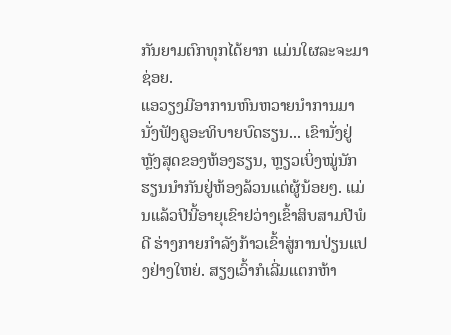ກັນຍາມຕົກທຸກໄດ້ຍາກ ແມ່ນໃຜລະຈະມາຊ່ອຍ.
ແອວຽງມີອາການຫົນຫວາຍນໍາການມານັ່ງຟັງຄູອະທິບາຍບົດຮຽນ... ເຂົານັ່ງຢູ່ຫຼັງສຸດຂອງຫ້ອງຮຽນ, ຫຼຽວເບິ່ງໝູ່ນັກຮຽນນໍາກັນຢູ່ຫ້ອງລ້ວນແຕ່ຜູ້ນ້ອຍໆ. ແມ່ນແລ້ວປີນີ້ອາຍຸເຂົາຢວ່າງເຂົ້າສິບສາມປີພໍດີ ຮ່າງກາຍກໍາລັງກ້າວເຂົ້າສູ່ການປ່ຽນແປງຢ່າງໃຫຍ່. ສຽງເວົ້າກໍເລີ່ມແຕກຫ້າ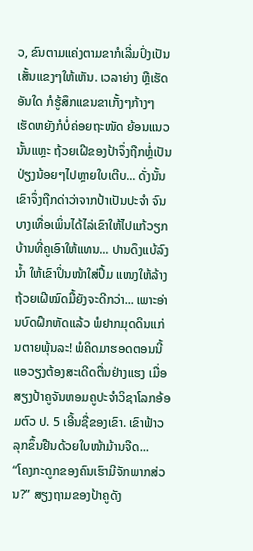ວ, ຂົນຕາມແຄ່ງຕາມຂາກໍເລີ່ມປົ່ງເປັນເສັ້ນແຂງໆໃຫ້ເຫັນ. ເວລາຍ່າງ ຫຼືເຮັດອັນໃດ ກໍຮູ້ສຶກແຂນຂາເກັ້ງໆກ້າງໆ ເຮັດຫຍັງກໍບໍ່ຄ່ອຍຖະໜັດ ຍ້ອນແນວນັ້ນແຫຼະ ຖ້ວຍເຝີຂອງປ້າຈຶ່ງຖືກຫຼໍ່ເປັນປ່ຽງນ້ອຍໆໄປຫຼາຍໃບເຕີບ... ດັ່ງນັ້ນເຂົາຈຶ່ງຖືກດ່າວ່າຈາກປ້າເປັນປະຈໍາ ຈົນບາງເທື່ອເພິ່ນໄດ້ໄລ່ເຂົາໃຫ້ໄປແກ້ວຽກບ້ານທີ່ຄູເອົາໃຫ້ແທນ... ປານດຶງແບ້ລົງນໍ້າ ໃຫ້ເຂົາປິ່ນໜ້າໃສ່ປຶ້ມ ແໜງໃຫ້ລ້າງຖ້ວຍເຝີໝົດມື້ຍັງຈະດີກວ່າ... ເພາະອ່ານບົດຝຶກຫັດແລ້ວ ພໍຢາກມຸດດິນແກ່ນຕາຍພຸ້ນລະ! ພໍຄິດມາຮອດຕອນນີ້ ແອວຽງຕ້ອງສະເດີດຕື່ນຢ່າງແຮງ ເມື່ອສຽງປ້າຄູຈັນຫອມຄູປະຈໍາວິຊາໂລກອ້ອມຕົວ ປ. 5 ເອີ້ນຊື່ຂອງເຂົາ. ເຂົາຟ້າວລຸກຂຶ້ນຢືນດ້ວຍໃບໜ້າມ້ານຈືດ...
“ໂຄງກະດູກຂອງຄົນເຮົາມີຈັກພາກສ່ວນ?” ສຽງຖາມຂອງປ້າຄູດັງ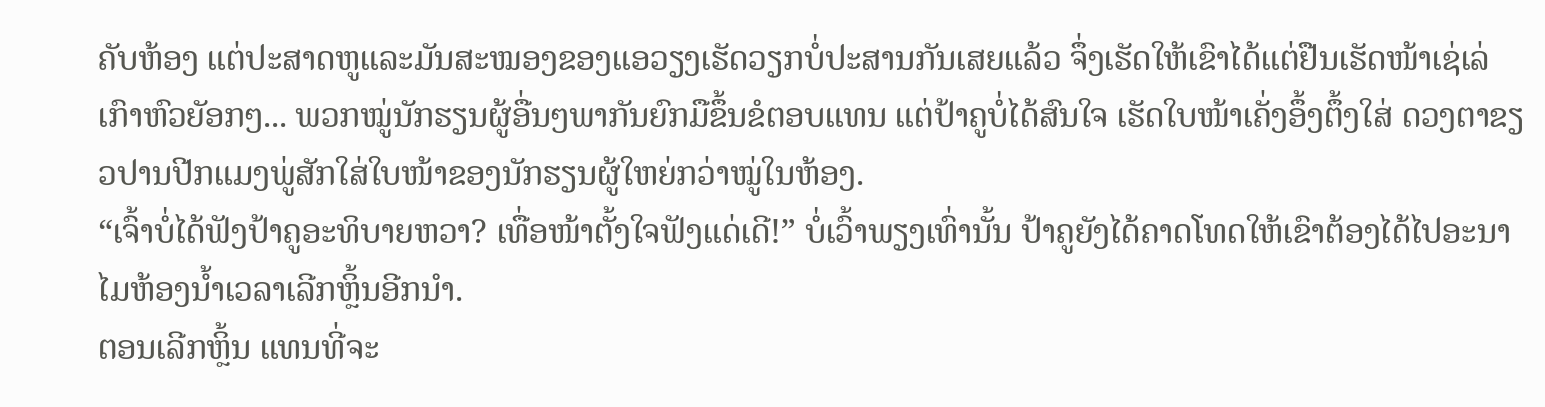ຄັບຫ້ອງ ແຕ່ປະສາດຫູແລະມັນສະໝອງຂອງແອວຽງເຮັດວຽກບໍ່ປະສານກັນເສຍແລ້ວ ຈຶ່ງເຮັດໃຫ້ເຂົາໄດ້ແຕ່ຢືນເຮັດໜ້າເຊ່ເລ່ ເກົາຫົວຍັອກໆ... ພວກໝູ່ນັກຮຽນຜູ້ອື່ນໆພາກັນຍົກມືຂຶ້ນຂໍຕອບແທນ ແຕ່ປ້າຄູບໍ່ໄດ້ສົນໃຈ ເຮັດໃບໜ້າເຄັ່ງອຶ້ງຕຶ້ງໃສ່ ດວງຕາຂຽວປານປີກແມງພູ່ສັກໃສ່ໃບໜ້າຂອງນັກຮຽນຜູ້ໃຫຍ່ກວ່າໝູ່ໃນຫ້ອງ.
“ເຈົ້າບໍ່ໄດ້ຟັງປ້າຄູອະທິບາຍຫວາ? ເທື່ອໜ້າຕັ້ງໃຈຟັງແດ່ເດີ!” ບໍ່ເວົ້າພຽງເທົ່ານັ້ນ ປ້າຄູຍັງໄດ້ຄາດໂທດໃຫ້ເຂົາຕ້ອງໄດ້ໄປອະນາໄມຫ້ອງນໍ້າເວລາເລີກຫຼິ້ນອີກນໍາ.
ຕອນເລີກຫຼິ້ນ ແທນທີ່ຈະ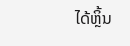ໄດ້ຫຼິ້ນ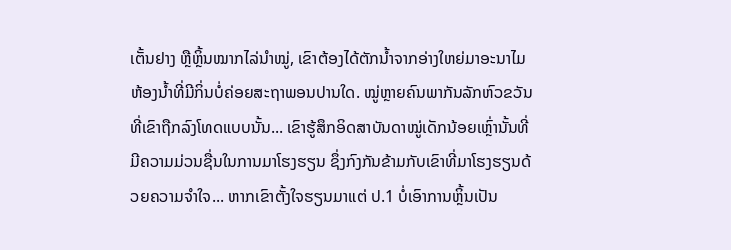ເຕັ້ນຢາງ ຫຼືຫຼິ້ນໝາກໄລ່ນໍາໝູ່, ເຂົາຕ້ອງໄດ້ຕັກນໍ້າຈາກອ່າງໃຫຍ່ມາອະນາໄມຫ້ອງນໍ້າທີ່ມີກິ່ນບໍ່ຄ່ອຍສະຖາພອນປານໃດ. ໝູ່ຫຼາຍຄົນພາກັນລັກຫົວຂວັນທີ່ເຂົາຖືກລົງໂທດແບບນັ້ນ... ເຂົາຮູ້ສຶກອິດສາບັນດາໝູ່ເດັກນ້ອຍເຫຼົ່ານັ້ນທີ່ມີຄວາມມ່ວນຊື່ນໃນການມາໂຮງຮຽນ ຊຶ່ງກົງກັນຂ້າມກັບເຂົາທີ່ມາໂຮງຮຽນດ້ວຍຄວາມຈໍາໃຈ... ຫາກເຂົາຕັ້ງໃຈຮຽນມາແຕ່ ປ.1 ບໍ່ເອົາການຫຼິ້ນເປັນ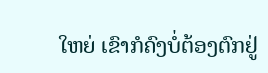ໃຫຍ່ ເຂົາກໍຄົງບໍ່ຕ້ອງຕົກຢູ່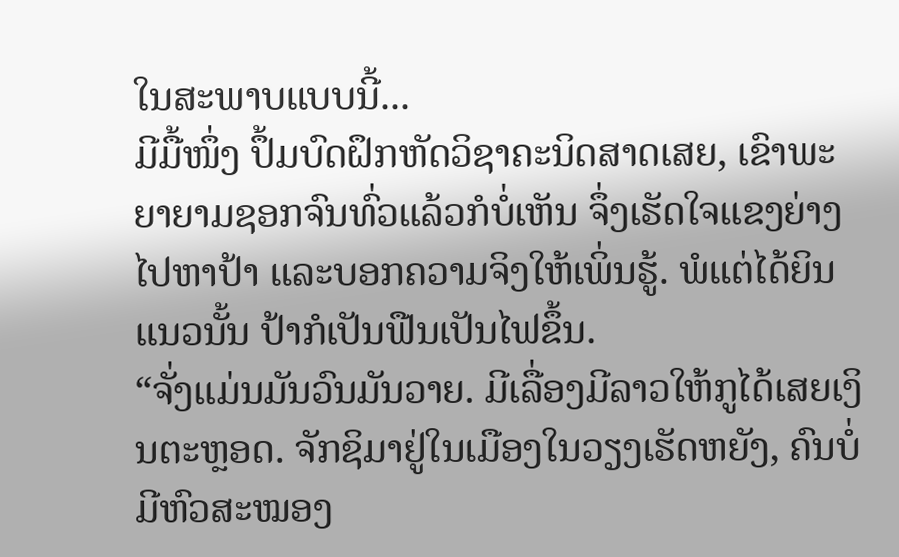ໃນສະພາບແບບນີ້...
ມີມື້ໜຶ່ງ ປຶ້ມບົດຝຶກຫັດວິຊາຄະນິດສາດເສຍ, ເຂົາພະຍາຍາມຊອກຈົນທົ່ວແລ້ວກໍບໍ່ເຫັນ ຈຶ່ງເຮັດໃຈແຂງຍ່າງໄປຫາປ້າ ແລະບອກຄວາມຈິງໃຫ້ເພິ່ນຮູ້. ພໍແຕ່ໄດ້ຍິນແນວນັ້ນ ປ້າກໍເປັນຟືນເປັນໄຟຂຶ້ນ.
“ຈັ່ງແມ່ນມັນວົນມັນວາຍ. ມີເລື່ອງມີລາວໃຫ້ກູໄດ້ເສຍເງິນຕະຫຼອດ. ຈັກຊິມາຢູ່ໃນເມືອງໃນວຽງເຮັດຫຍັງ, ຄົນບໍ່ມີຫົວສະໝອງ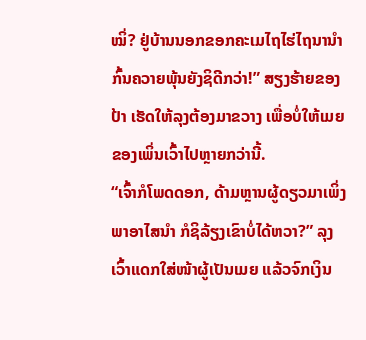ໝິ່? ຢູ່ບ້ານນອກຂອກຄະເມໄຖໄຮ່ໄຖນານໍາກົ້ນຄວາຍພຸ້ນຍັງຊິດີກວ່າ!” ສຽງຮ້າຍຂອງປ້າ ເຮັດໃຫ້ລຸງຕ້ອງມາຂວາງ ເພື່ອບໍ່ໃຫ້ເມຍຂອງເພິ່ນເວົ້າໄປຫຼາຍກວ່ານີ້.
“ເຈົ້າກໍໂພດດອກ, ດ້າມຫຼານຜູ້ດຽວມາເພິ່ງພາອາໄສນໍາ ກໍຊິລ້ຽງເຂົາບໍ່ໄດ້ຫວາ?” ລຸງເວົ້າແດກໃສ່ໜ້າຜູ້ເປັນເມຍ ແລ້ວຈົກເງິນ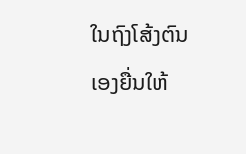ໃນຖົງໂສ້ງຕົນເອງຍື່ນໃຫ້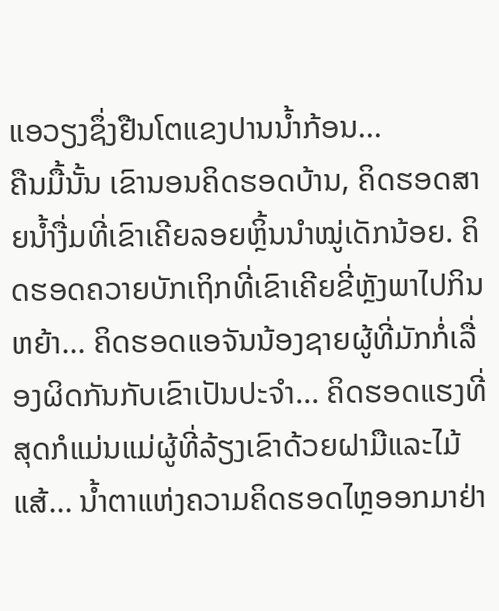ແອວຽງຊຶ່ງຢືນໂຕແຂງປານນໍ້າກ້ອນ...
ຄືນມື້ນັ້ນ ເຂົານອນຄິດຮອດບ້ານ, ຄິດຮອດສາຍນໍ້າງື່ມທີ່ເຂົາເຄີຍລອຍຫຼິ້ນນໍາໝູ່ເດັກນ້ອຍ. ຄິດຮອດຄວາຍບັກເຖິກທີ່ເຂົາເຄີຍຂີ່ຫຼັງພາໄປກິນຫຍ້າ... ຄິດຮອດແອຈັນນ້ອງຊາຍຜູ້ທີ່ມັກກໍ່ເລື່ອງຜິດກັນກັບເຂົາເປັນປະຈຳ... ຄິດຮອດແຮງທີ່ສຸດກໍແມ່ນແມ່ຜູ້ທີ່ລ້ຽງເຂົາດ້ວຍຝາມືແລະໄມ້ແສ້... ນໍ້າຕາແຫ່ງຄວາມຄິດຮອດໄຫຼອອກມາຢ່າ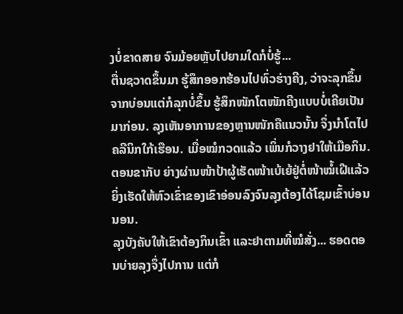ງບໍ່ຂາດສາຍ ຈົນມ້ອຍຫຼັບໄປຍາມໃດກໍບໍ່ຮູ້...
ຕື່ນຊວາດຂຶ້ນມາ ຮູ້ສຶກອອກຮ້ອນໄປທົ່ວຮ່າງຄີງ, ວ່າຈະລຸກຂຶ້ນຈາກບ່ອນແຕ່ກໍລຸກບໍ່ຂຶ້ນ ຮູ້ສຶກໜັກໂຕໜັກຄີງແບບບໍ່ເຄີຍເປັນມາກ່ອນ. ລຸງເຫັນອາການຂອງຫຼານໜັກຄືແນວນັ້ນ ຈຶ່ງນຳໂຕໄປຄລີນິກໃກ້ເຮືອນ. ເມື່ອໝໍກວດແລ້ວ ເພິ່ນກໍວາງຢາໃຫ້ເມືອກິນ. ຕອນຂາກັບ ຍ່າງຜ່ານໜ້າປ້າຜູ້ເຮັດໜ້າເບ້ເຍ້ຢູ່ຕໍ່ໜ້າໝໍ້ເຝີແລ້ວ ຍິ່ງເຮັດໃຫ້ຫົວເຂົ່າຂອງເຂົາອ່ອນລົງຈົນລຸງຕ້ອງໄດ້ໂຊມເຂົ້າບ່ອນນອນ.
ລຸງບັງຄັບໃຫ້ເຂົາຕ້ອງກິນເຂົ້າ ແລະຢາຕາມທີ່ໝໍສັ່ງ... ຮອດຕອນບ່າຍລຸງຈຶ່ງໄປການ ແຕ່ກໍ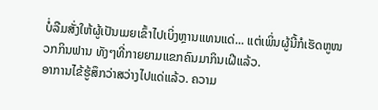ບໍ່ລືມສັ່ງໃຫ້ຜູ້ເປັນເມຍເຂົ້າໄປເບິ່ງຫຼານແທນແດ່... ແຕ່ເພິ່ນຜູ້ນີ້ກໍເຮັດຫູໜວກກິນຟານ ທັງໆທີ່ກາຍຍາມແຂກຄົນມາກິນເຝີແລ້ວ.
ອາການໄຂ້ຮູ້ສຶກວ່າສວ່າງໄປແດ່ແລ້ວ. ຄວາມ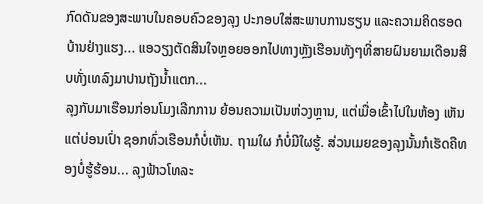ກົດດັນຂອງສະພາບໃນຄອບຄົວຂອງລຸງ ປະກອບໃສ່ສະພາບການຮຽນ ແລະຄວາມຄິດຮອດບ້ານຢ່າງແຮງ... ແອວຽງຕັດສິນໃຈຫຼອຍອອກໄປທາງຫຼັງເຮືອນທັງໆທີ່ສາຍຝົນຍາມເດືອນສິບທັ່ງເທລົງມາປານຖັງນໍ້າແຕກ...
ລຸງກັບມາເຮືອນກ່ອນໂມງເລີກການ ຍ້ອນຄວາມເປັນຫ່ວງຫຼານ, ແຕ່ເມື່ອເຂົ້າໄປໃນຫ້ອງ ເຫັນແຕ່ບ່ອນເປົ່າ ຊອກທົ່ວເຮືອນກໍບໍ່ເຫັນ. ຖາມໃຜ ກໍບໍ່ມີໃຜຮູ້. ສ່ວນເມຍຂອງລຸງນັ້ນກໍເຮັດຄືທອງບໍ່ຮູ້ຮ້ອນ... ລຸງຟ້າວໂທລະ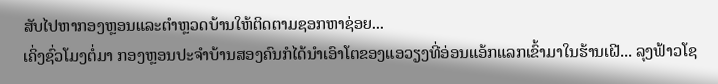ສັບໄປຫາກອງຫຼອນແລະຕຳຫຼວດບ້ານໃຫ້ຕິດຕາມຊອກຫາຊ່ອຍ...
ເຄິ່ງຊົ່ວໂມງຕໍ່ມາ ກອງຫຼອນປະຈໍາບ້ານສອງຄົນກໍໄດ້ນໍາເອົາໂຕຂອງແອວຽງທີ່ອ່ອນແອ້ກແລກເຂົ້າມາໃນຮ້ານເຝີ... ລຸງຟ້າວໂຊ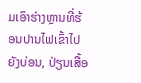ມເອົາຮ່າງຫຼານທີ່ຮ້ອນປານໄຟເຂົ້າໄປຍັງບ່ອນ, ປ່ຽນເສື້ອ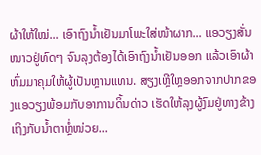ຜ້າໃຫ້ໃໝ່... ເອົາຖົງນໍ້າເຢັນມາໂພະໃສ່ໜ້າຜາກ... ແອວຽງສັ່ນໜາວຢູ່ທົດໆ ຈົນລຸງຕ້ອງໄດ້ເອົາຖົງນໍ້າເຢັນອອກ ແລ້ວເອົາຜ້າຫົ່ມມາຄຸມໃຫ້ຜູ້ເປັນຫຼານແທນ. ສຽງເຫຼີໃຫຼອອກຈາກປາກຂອງແອວຽງພ້ອມກັບອາການດິ້ນດ່າວ ເຮັດໃຫ້ລຸງຜູ້ງົມຢູ່ທາງຂ້າງເຖິງກັບນໍ້າຕາຫຼໍ່ໜ່ວຍ...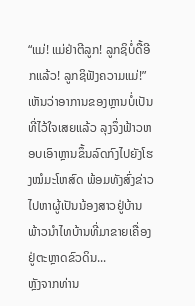“ແມ່! ແມ່ຢ່າຕີລູກ! ລູກຊິບໍ່ດື້ອີກແລ້ວ! ລູກຊິຟັງຄວາມແມ່!”
ເຫັນວ່າອາການຂອງຫຼານບໍ່ເປັນທີ່ໄວ້ໃຈເສຍແລ້ວ ລຸງຈຶ່ງຟ້າວຫອບເອົາຫຼານຂຶ້ນລົດກົງໄປຍັງໂຮງໝໍມະໂຫສົດ ພ້ອມທັງສົ່ງຂ່າວໄປຫາຜູ້ເປັນນ້ອງສາວຢູ່ບ້ານພ້າວນໍາໄທບ້ານທີ່ມາຂາຍເຄື່ອງຢູ່ຕະຫຼາດຂົວດິນ...
ຫຼັງຈາກທ່ານ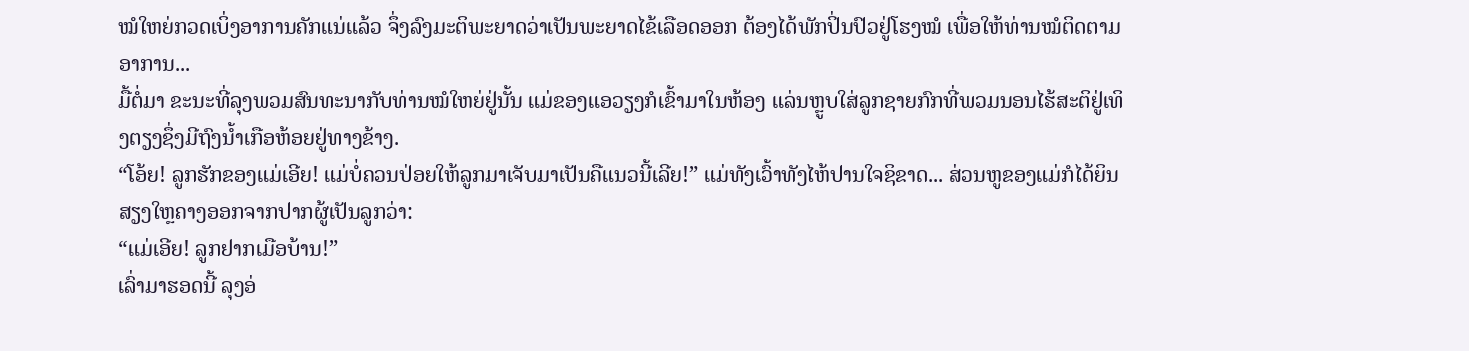ໝໍໃຫຍ່ກວດເບິ່ງອາການຄັກແນ່ແລ້ວ ຈຶ່ງລົງມະຕິພະຍາດວ່າເປັນພະຍາດໄຂ້ເລືອດອອກ ຕ້ອງໄດ້ພັກປິ່ນປົວຢູ່ໂຮງໝໍ ເພື່ອໃຫ້ທ່ານໝໍຕິດຕາມອາການ...
ມື້ຕໍ່ມາ ຂະນະທີ່ລຸງພວມສົນທະນາກັບທ່ານໝໍໃຫຍ່ຢູ່ນັ້ນ ແມ່ຂອງແອວຽງກໍເຂົ້າມາໃນຫ້ອງ ແລ່ນຫຼູບໃສ່ລູກຊາຍກົກທີ່ພວມນອນໄຮ້ສະຕິຢູ່ເທິງຕຽງຊຶ່ງມີຖົງນໍ້າເກືອຫ້ອຍຢູ່ທາງຂ້າງ.
“ໂອ້ຍ! ລູກຮັກຂອງແມ່ເອີຍ! ແມ່ບໍ່ຄວນປ່ອຍໃຫ້ລູກມາເຈັບມາເປັນຄືແນວນີ້ເລີຍ!” ແມ່ທັງເວົ້າທັງໄຫ້ປານໃຈຊິຂາດ... ສ່ວນຫູຂອງແມ່ກໍໄດ້ຍິນສຽງໃຫຼຄາງອອກຈາກປາກຜູ້ເປັນລູກວ່າ:
“ແມ່ເອີຍ! ລູກຢາກເມືອບ້ານ!”
ເລົ່າມາຮອດນີ້ ລຸງອ່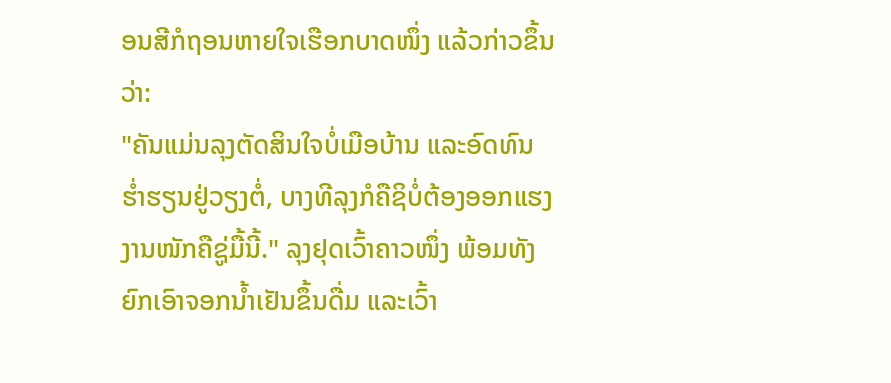ອນສີກໍຖອນຫາຍໃຈເຮືອກບາດໜຶ່ງ ແລ້ວກ່າວຂຶ້ນວ່າ:
"ຄັນແມ່ນລຸງຕັດສິນໃຈບໍ່ເມືອບ້ານ ແລະອົດທົນຮ່ຳຮຽນຢູ່ວຽງຕໍ່, ບາງທີລຸງກໍຄືຊິບໍ່ຕ້ອງອອກແຮງງານໜັກຄືຊູ່ມື້ນີ້." ລຸງຢຸດເວົ້າຄາວໜຶ່ງ ພ້ອມທັງຍົກເອົາຈອກນ້ຳເຢັນຂຶ້ນດື່ມ ແລະເວົ້າ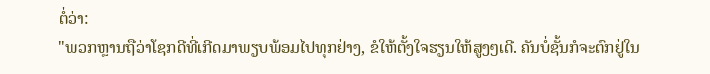ຕໍ່ວ່າ:
"ພວກຫຼານຖືວ່າໂຊກດີທີ່ເກີດມາພຽບພ້ອມໄປທຸກຢ່າງ, ຂໍໃຫ້ຕັ້ງໃຈຮຽນໃຫ້ສູງໆເດີ. ຄັນບໍ່ຊັ້ນກໍຈະຕົກຢູ່ໃນ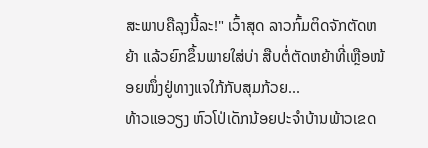ສະພາບຄືລຸງນີ້ລະ!" ເວົ້າສຸດ ລາວກົ້ມຕິດຈັກຕັດຫຍ້າ ແລ້ວຍົກຂຶ້ນພາຍໃສ່ບ່າ ສືບຕໍ່ຕັດຫຍ້າທີ່ເຫຼືອໜ້ອຍໜຶ່ງຢູ່ທາງແຈໃກ້ກັບສຸມກ້ວຍ...
ທ້າວແອວຽງ ຫົວໂປ່ເດັກນ້ອຍປະຈໍາບ້ານພ້າວເຂດ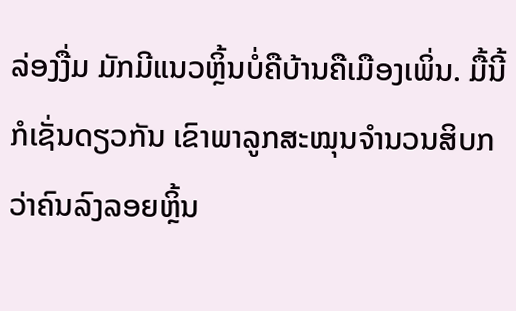ລ່ອງງື່ມ ມັກມີແນວຫຼິ້ນບໍ່ຄືບ້ານຄືເມືອງເພິ່ນ. ມື້ນີ້ກໍເຊັ່ນດຽວກັນ ເຂົາພາລູກສະໝຸນຈໍານວນສິບກວ່າຄົນລົງລອຍຫຼິ້ນ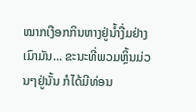ໝາກເງືອກກິນຫາງຢູ່ນໍ້າງື່ມຢ່າງເມົາມັນ... ຂະນະທີ່ພວມຫຼິ້ນມ່ວນໆຢູ່ນັ້ນ ກໍໄດ້ມີທ່ອນ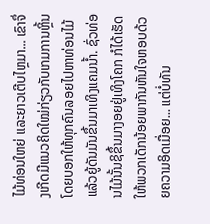ໄມ້ທ່ອນໃຫຍ່ ແລະຍາວເຕີບໄຫຼມາ... ເຂົາຈຶ່ງເກີດມີແນວຄິດໃໝ່ກ່ຽວກັບເກມການຫຼິ້ນ ໂດຍບອກໃຫ້ທຸກຄົນລອຍໄປຫາທ່ອນໄມ້ ແລ້ວຍູ້ດັນມັນຂຶ້ນມາເທິງແຄມນໍ້າ. ຊົ່ວທ່ອນໄມ້ນັ້ນຊິຂຶ້ນມາງອຍຢູ່ເທິງໂຄກ ກໍໄດ້ເຮັດໃຫ້ພວກເດັກນ້ອຍພາກັນຫັນໃຈຫອບດ້ວຍຄວາມອິດເມື່ອຍ... ແຕ່ບໍ່ທັນ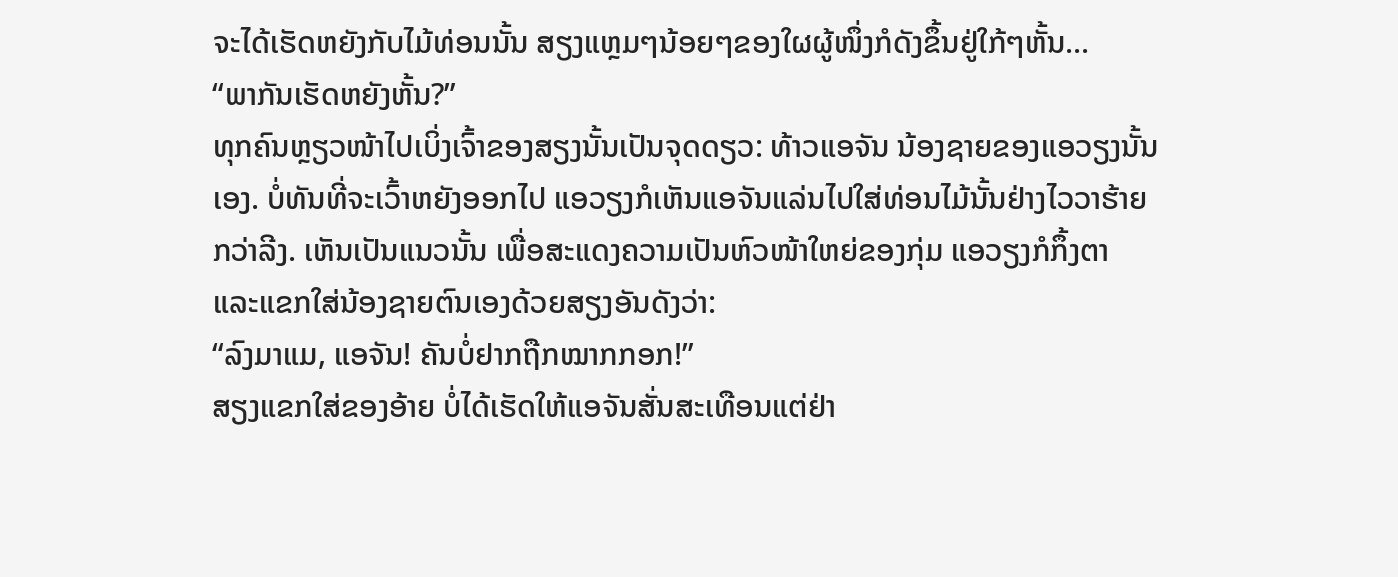ຈະໄດ້ເຮັດຫຍັງກັບໄມ້ທ່ອນນັ້ນ ສຽງແຫຼມໆນ້ອຍໆຂອງໃຜຜູ້ໜຶ່ງກໍດັງຂຶ້ນຢູ່ໃກ້ໆຫັ້ນ...
“ພາກັນເຮັດຫຍັງຫັ້ນ?”
ທຸກຄົນຫຼຽວໜ້າໄປເບິ່ງເຈົ້າຂອງສຽງນັ້ນເປັນຈຸດດຽວ: ທ້າວແອຈັນ ນ້ອງຊາຍຂອງແອວຽງນັ້ນເອງ. ບໍ່ທັນທີ່ຈະເວົ້າຫຍັງອອກໄປ ແອວຽງກໍເຫັນແອຈັນແລ່ນໄປໃສ່ທ່ອນໄມ້ນັ້ນຢ່າງໄວວາຮ້າຍກວ່າລີງ. ເຫັນເປັນແນວນັ້ນ ເພື່ອສະແດງຄວາມເປັນຫົວໜ້າໃຫຍ່ຂອງກຸ່ມ ແອວຽງກໍກຶ້ງຕາ ແລະແຂກໃສ່ນ້ອງຊາຍຕົນເອງດ້ວຍສຽງອັນດັງວ່າ:
“ລົງມາແມ, ແອຈັນ! ຄັນບໍ່ຢາກຖືກໝາກກອກ!”
ສຽງແຂກໃສ່ຂອງອ້າຍ ບໍ່ໄດ້ເຮັດໃຫ້ແອຈັນສັ່ນສະເທືອນແຕ່ຢ່າ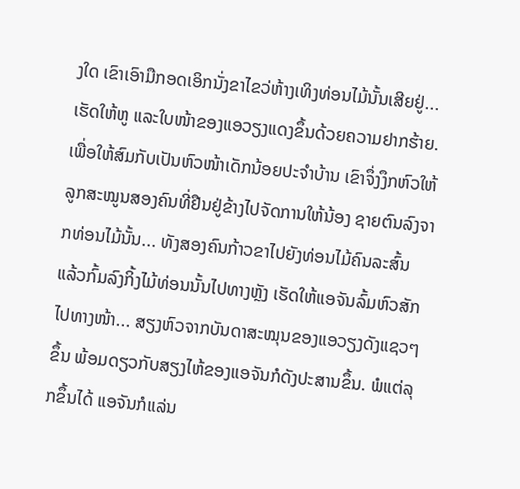ງໃດ ເຂົາເອົາມືກອດເອິກນັ່ງຂາໄຂວ່ຫ້າງເທິງທ່ອນໄມ້ນັ້ນເສີຍຢູ່... ເຮັດໃຫ້ຫູ ແລະໃບໜ້າຂອງແອວຽງແດງຂຶ້ນດ້ວຍຄວາມຢາກຮ້າຍ. ເພື່ອໃຫ້ສົມກັບເປັນຫົວໜ້າເດັກນ້ອຍປະຈໍາບ້ານ ເຂົາຈຶ່ງງຶກຫົວໃຫ້ລູກສະໝູນສອງຄົນທີ່ຢືນຢູ່ຂ້າງໄປຈັດການໃຫ້ນ້ອງ ຊາຍຕົນລົງຈາກທ່ອນໄມ້ນັ້ນ... ທັງສອງຄົນກ້າວຂາໄປຍັງທ່ອນໄມ້ຄົນລະສົ້ນ ແລ້ວກົ້ມລົງກິ້ງໄມ້ທ່ອນນັ້ນໄປທາງຫຼັງ ເຮັດໃຫ້ແອຈັນລົ້ມຫົວສັກໄປທາງໜ້າ... ສຽງຫົວຈາກບັນດາສະໝຸນຂອງແອວຽງດັງແຊວໆຂຶ້ນ ພ້ອມດຽວກັບສຽງໄຫ້ຂອງແອຈັນກໍດັງປະສານຂຶ້ນ. ພໍແຕ່ລຸກຂຶ້ນໄດ້ ແອຈັນກໍແລ່ນ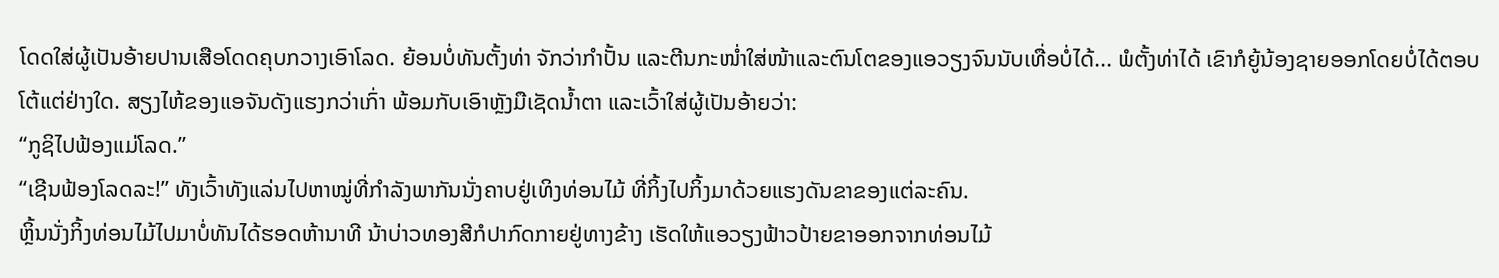ໂດດໃສ່ຜູ້ເປັນອ້າຍປານເສືອໂດດຄຸບກວາງເອົາໂລດ. ຍ້ອນບໍ່ທັນຕັ້ງທ່າ ຈັກວ່າກໍາປັ້ນ ແລະຕີນກະໜໍ່າໃສ່ໜ້າແລະຕົນໂຕຂອງແອວຽງຈົນນັບເທື່ອບໍ່ໄດ້... ພໍຕັ້ງທ່າໄດ້ ເຂົາກໍຍູ້ນ້ອງຊາຍອອກໂດຍບໍ່ໄດ້ຕອບໂຕ້ແຕ່ຢ່າງໃດ. ສຽງໄຫ້ຂອງແອຈັນດັງແຮງກວ່າເກົ່າ ພ້ອມກັບເອົາຫຼັງມືເຊັດນໍ້າຕາ ແລະເວົ້າໃສ່ຜູ້ເປັນອ້າຍວ່າ:
“ກູຊິໄປຟ້ອງແມ່ໂລດ.”
“ເຊີນຟ້ອງໂລດລະ!” ທັງເວົ້າທັງແລ່ນໄປຫາໝູ່ທີ່ກໍາລັງພາກັນນັ່ງຄາບຢູ່ເທິງທ່ອນໄມ້ ທີ່ກິ້ງໄປກິ້ງມາດ້ວຍແຮງດັນຂາຂອງແຕ່ລະຄົນ.
ຫຼິ້ນນັ່ງກິ້ງທ່ອນໄມ້ໄປມາບໍ່ທັນໄດ້ຮອດຫ້ານາທີ ນ້າບ່າວທອງສີກໍປາກົດກາຍຢູ່ທາງຂ້າງ ເຮັດໃຫ້ແອວຽງຟ້າວປ້າຍຂາອອກຈາກທ່ອນໄມ້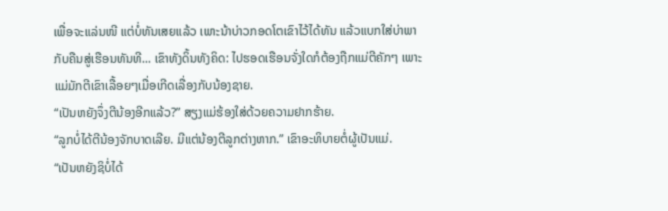ເພື່ອຈະແລ່ນໜີ ແຕ່ບໍ່ທັນເສຍແລ້ວ ເພາະນ້າບ່າວກອດໂຕເຂົາໄວ້ໄດ້ທັນ ແລ້ວແບກໃສ່ບ່າພາກັບຄືນສູ່ເຮືອນທັນທີ... ເຂົາທັງດິ້ນທັງຄິດ: ໄປຮອດເຮືອນຈັ່ງໃດກໍຕ້ອງຖືກແມ່ຕີຄັກໆ ເພາະແມ່ມັກຕີເຂົາເລື້ອຍໆເມື່ອເກີດເລື່ອງກັບນ້ອງຊາຍ.
“ເປັນຫຍັງຈຶ່ງຕີນ້ອງອີກແລ້ວ?” ສຽງແມ່ຮ້ອງໃສ່ດ້ວຍຄວາມຢາກຮ້າຍ.
“ລູກບໍ່ໄດ້ຕີນ້ອງຈັກບາດເລີຍ. ມີແຕ່ນ້ອງຕີລູກຕ່າງຫາກ.” ເຂົາອະທິບາຍຕໍ່ຜູ້ເປັນແມ່.
“ເປັນຫຍັງຊິບໍ່ໄດ້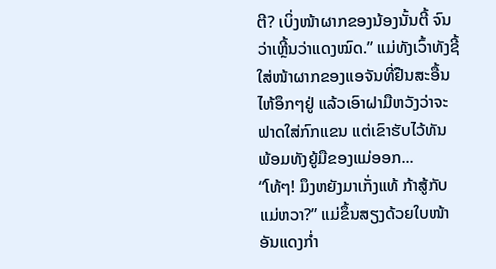ຕີ? ເບິ່ງໜ້າຜາກຂອງນ້ອງນັ້ນຕີ້ ຈົນວ່າເຫຼີ້ນວ່າແດງໝົດ.” ແມ່ທັງເວົ້າທັງຊີ້ໃສ່ໜ້າຜາກຂອງແອຈັນທີ່ຢືນສະອື້ນໄຫ້ອຶກໆຢູ່ ແລ້ວເອົາຝາມືຫວັງວ່າຈະຟາດໃສ່ກົກແຂນ ແຕ່ເຂົາຮັບໄວ້ທັນ ພ້ອມທັງຍູ້ມືຂອງແມ່ອອກ...
“ໂທ້ໆ! ມຶງຫຍັງມາເກັ່ງແທ້ ກ້າສູ້ກັບແມ່ຫວາ?” ແມ່ຂຶ້ນສຽງດ້ວຍໃບໜ້າອັນແດງກ່ຳ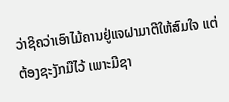ວ່າຊິຄວ່າເອົາໄມ້ຄານຢູ່ແຈຝາມາຕີໃຫ້ສົມໃຈ ແຕ່ຕ້ອງຊະງັກມືໄວ້ ເພາະມີຊາ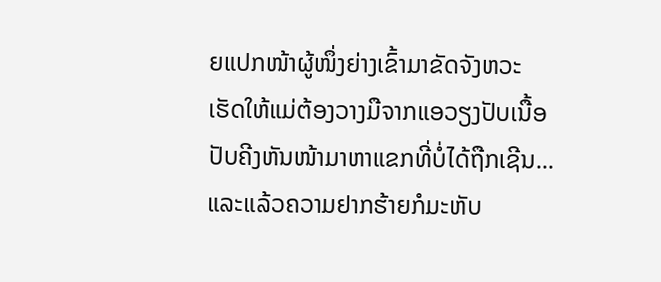ຍແປກໜ້າຜູ້ໜຶ່ງຍ່າງເຂົ້າມາຂັດຈັງຫວະ ເຮັດໃຫ້ແມ່ຕ້ອງວາງມືຈາກແອວຽງປັບເນື້ອປັບຄີງຫັນໜ້າມາຫາແຂກທີ່ບໍ່ໄດ້ຖືກເຊີນ... ແລະແລ້ວຄວາມຢາກຮ້າຍກໍມະຫັບ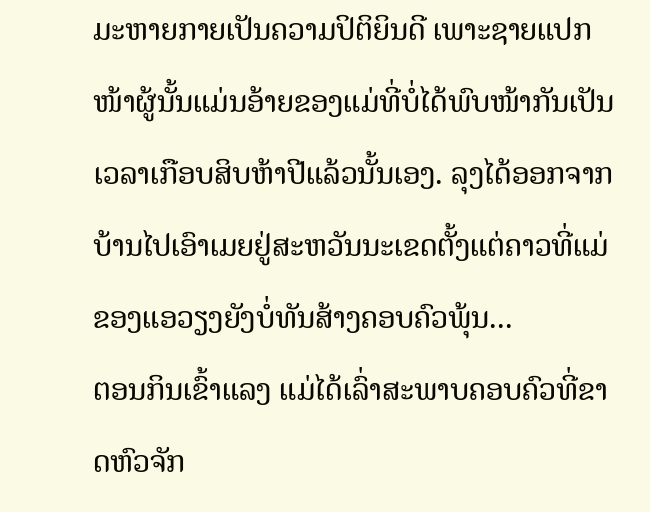ມະຫາຍກາຍເປັນຄວາມປິຕິຍິນດີ ເພາະຊາຍແປກໜ້າຜູ້ນັ້ນແມ່ນອ້າຍຂອງແມ່ທີ່ບໍ່ໄດ້ພົບໜ້າກັນເປັນເວລາເກືອບສິບຫ້າປີແລ້ວນັ້ນເອງ. ລຸງໄດ້ອອກຈາກບ້ານໄປເອົາເມຍຢູ່ສະຫວັນນະເຂດຕັ້ງແຕ່ຄາວທີ່ແມ່ຂອງແອວຽງຍັງບໍ່ທັນສ້າງຄອບຄົວພຸ້ນ...
ຕອນກິນເຂົ້າແລງ ແມ່ໄດ້ເລົ່າສະພາບຄອບຄົວທີ່ຂາດຫົວຈັກ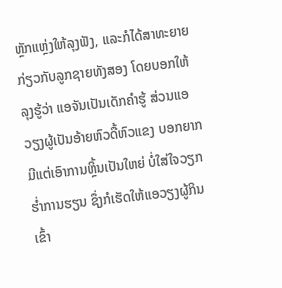ຫຼັກແຫຼ່ງໃຫ້ລຸງຟັງ, ແລະກໍໄດ້ສາທະຍາຍກ່ຽວກັບລູກຊາຍທັງສອງ ໂດຍບອກໃຫ້ລຸງຮູ້ວ່າ ແອຈັນເປັນເດັກຄໍາຮູ້ ສ່ວນແອວຽງຜູ້ເປັນອ້າຍຫົວດື້ຫົວແຂງ ບອກຍາກ ມີແຕ່ເອົາການຫຼິ້ນເປັນໃຫຍ່ ບໍ່ໃສ່ໃຈວຽກຮໍ່າການຮຽນ ຊຶ່ງກໍເຮັດໃຫ້ແອວຽງຜູ້ກິນເຂົ້າ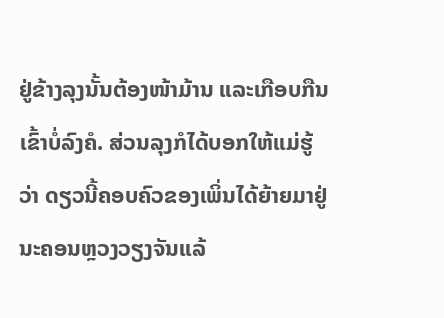ຢູ່ຂ້າງລຸງນັ້ນຕ້ອງໜ້າມ້ານ ແລະເກືອບກືນເຂົ້າບໍ່ລົງຄໍ. ສ່ວນລຸງກໍໄດ້ບອກໃຫ້ແມ່ຮູ້ວ່າ ດຽວນີ້ຄອບຄົວຂອງເພິ່ນໄດ້ຍ້າຍມາຢູ່ນະຄອນຫຼວງວຽງຈັນແລ້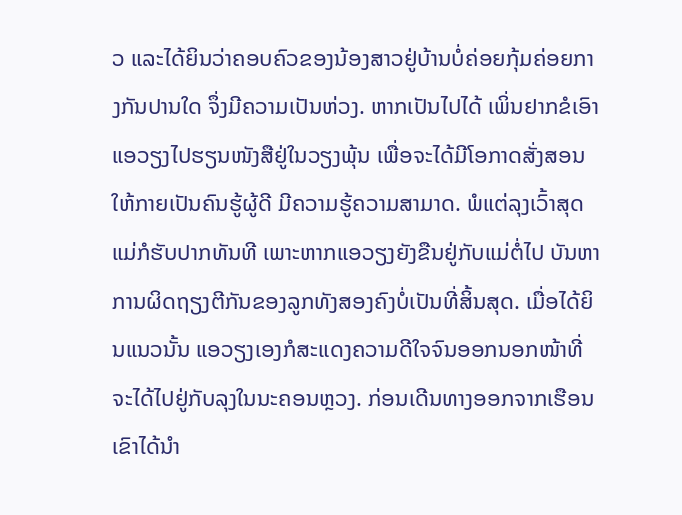ວ ແລະໄດ້ຍິນວ່າຄອບຄົວຂອງນ້ອງສາວຢູ່ບ້ານບໍ່ຄ່ອຍກຸ້ມຄ່ອຍກາງກັນປານໃດ ຈຶ່ງມີຄວາມເປັນຫ່ວງ. ຫາກເປັນໄປໄດ້ ເພິ່ນຢາກຂໍເອົາແອວຽງໄປຮຽນໜັງສືຢູ່ໃນວຽງພຸ້ນ ເພື່ອຈະໄດ້ມີໂອກາດສັ່ງສອນໃຫ້ກາຍເປັນຄົນຮູ້ຜູ້ດີ ມີຄວາມຮູ້ຄວາມສາມາດ. ພໍແຕ່ລຸງເວົ້າສຸດ ແມ່ກໍຮັບປາກທັນທີ ເພາະຫາກແອວຽງຍັງຂືນຢູ່ກັບແມ່ຕໍ່ໄປ ບັນຫາການຜິດຖຽງຕີກັນຂອງລູກທັງສອງຄົງບໍ່ເປັນທີ່ສິ້ນສຸດ. ເມື່ອໄດ້ຍິນແນວນັ້ນ ແອວຽງເອງກໍສະແດງຄວາມດີໃຈຈົນອອກນອກໜ້າທີ່ຈະໄດ້ໄປຢູ່ກັບລຸງໃນນະຄອນຫຼວງ. ກ່ອນເດີນທາງອອກຈາກເຮືອນ ເຂົາໄດ້ນໍາ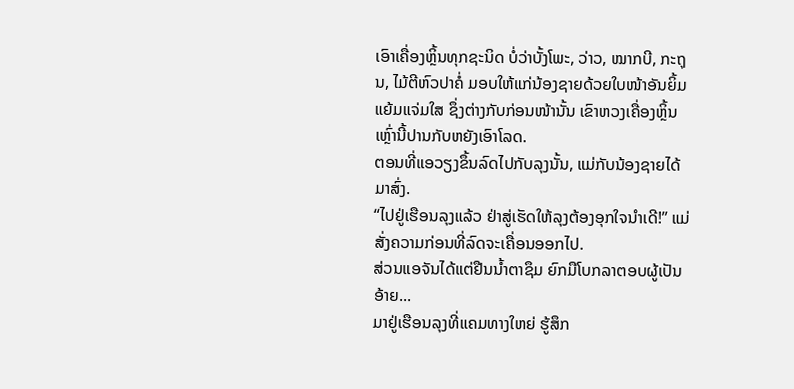ເອົາເຄື່ອງຫຼິ້ນທຸກຊະນິດ ບໍ່ວ່າບັ້ງໂພະ, ວ່າວ, ໝາກບີ, ກະຖຸນ, ໄມ້ຕີຫົວປາຄໍ່ ມອບໃຫ້ແກ່ນ້ອງຊາຍດ້ວຍໃບໜ້າອັນຍິ້ມແຍ້ມແຈ່ມໃສ ຊຶ່ງຕ່າງກັບກ່ອນໜ້ານັ້ນ ເຂົາຫວງເຄື່ອງຫຼິ້ນເຫຼົ່ານີ້ປານກັບຫຍັງເອົາໂລດ.
ຕອນທີ່ແອວຽງຂຶ້ນລົດໄປກັບລຸງນັ້ນ, ແມ່ກັບນ້ອງຊາຍໄດ້ມາສົ່ງ.
“ໄປຢູ່ເຮືອນລຸງແລ້ວ ຢ່າສູ່ເຮັດໃຫ້ລຸງຕ້ອງອຸກໃຈນໍາເດີ!” ແມ່ສັ່ງຄວາມກ່ອນທີ່ລົດຈະເຄື່ອນອອກໄປ.
ສ່ວນແອຈັນໄດ້ແຕ່ຢືນນໍ້າຕາຊຶມ ຍົກມືໂບກລາຕອບຜູ້ເປັນອ້າຍ...
ມາຢູ່ເຮືອນລຸງທີ່ແຄມທາງໃຫຍ່ ຮູ້ສຶກ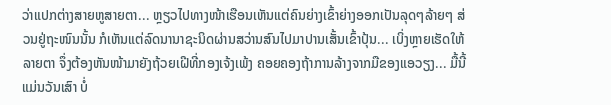ວ່າແປກຕ່າງສາຍຫູສາຍຕາ... ຫຼຽວໄປທາງໜ້າເຮືອນເຫັນແຕ່ຄົນຍ່າງເຂົ້າຍ່າງອອກເປັນລຸດໆລ້າຍໆ ສ່ວນຢູ່ຖະໜົນນັ້ນ ກໍເຫັນແຕ່ລົດນານາຊະນິດຜ່ານສວ່ານສົນໄປມາປານເສັ້ນເຂົ້າປຸ້ນ... ເບິ່ງຫຼາຍເຮັດໃຫ້ລາຍຕາ ຈຶ່ງຕ້ອງຫັນໜ້າມາຍັງຖ້ວຍເຝີທີ່ກອງເຈ້ງເພ້ງ ຄອຍຄອງຖ້າການລ້າງຈາກມືຂອງແອວຽງ... ມື້ນີ້ແມ່ນວັນເສົາ ບໍ່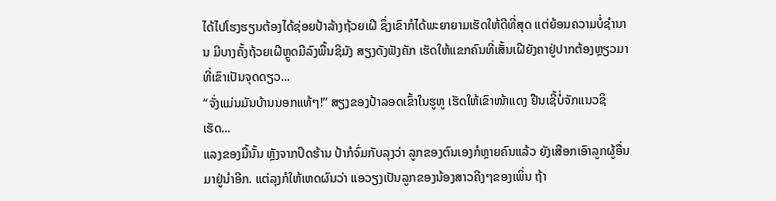ໄດ້ໄປໂຮງຮຽນຕ້ອງໄດ້ຊ່ອຍປ້າລ້າງຖ້ວຍເຝີ ຊຶ່ງເຂົາກໍໄດ້ພະຍາຍາມເຮັດໃຫ້ດີທີ່ສຸດ ແຕ່ຍ້ອນຄວາມບໍ່ຊໍານານ ມີບາງຄັ້ງຖ້ວຍເຝີຫຼູດມືລົງພື້ນຊີມັງ ສຽງດັງຟັງຄັກ ເຮັດໃຫ້ແຂກຄົນທີ່ເສັ້ນເຝີຍັງຄາຢູ່ປາກຕ້ອງຫຼຽວມາທີ່ເຂົາເປັນຈຸດດຽວ...
“ຈັ່ງແມ່ນມັນບ້ານນອກແທ້ໆ!” ສຽງຂອງປ້າລອດເຂົ້າໃນຮູຫູ ເຮັດໃຫ້ເຂົາໜ້າແດງ ຢືນເຊີ້ບໍ່ຈັກແນວຊິເຮັດ...
ແລງຂອງມື້ນັ້ນ ຫຼັງຈາກປິດຮ້ານ ປ້າກໍຈົ່ມກັບລຸງວ່າ ລູກຂອງຕົນເອງກໍຫຼາຍຄົນແລ້ວ ຍັງເສືອກເອົາລູກຜູ້ອື່ນມາຢູ່ນໍາອີກ. ແຕ່ລຸງກໍໃຫ້ເຫດຜົນວ່າ ແອວຽງເປັນລູກຂອງນ້ອງສາວຄີງໆຂອງເພິ່ນ ຖ້າ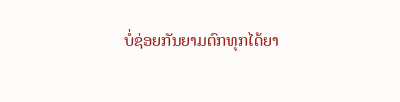ບໍ່ຊ່ອຍກັນຍາມຕົກທຸກໄດ້ຍາ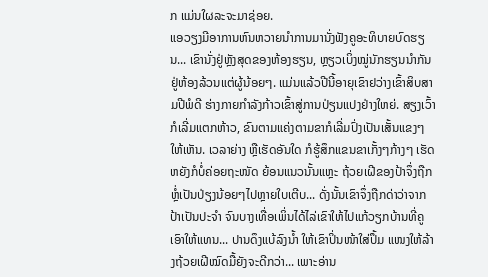ກ ແມ່ນໃຜລະຈະມາຊ່ອຍ.
ແອວຽງມີອາການຫົນຫວາຍນໍາການມານັ່ງຟັງຄູອະທິບາຍບົດຮຽນ... ເຂົານັ່ງຢູ່ຫຼັງສຸດຂອງຫ້ອງຮຽນ, ຫຼຽວເບິ່ງໝູ່ນັກຮຽນນໍາກັນຢູ່ຫ້ອງລ້ວນແຕ່ຜູ້ນ້ອຍໆ. ແມ່ນແລ້ວປີນີ້ອາຍຸເຂົາຢວ່າງເຂົ້າສິບສາມປີພໍດີ ຮ່າງກາຍກໍາລັງກ້າວເຂົ້າສູ່ການປ່ຽນແປງຢ່າງໃຫຍ່. ສຽງເວົ້າກໍເລີ່ມແຕກຫ້າວ, ຂົນຕາມແຄ່ງຕາມຂາກໍເລີ່ມປົ່ງເປັນເສັ້ນແຂງໆໃຫ້ເຫັນ. ເວລາຍ່າງ ຫຼືເຮັດອັນໃດ ກໍຮູ້ສຶກແຂນຂາເກັ້ງໆກ້າງໆ ເຮັດຫຍັງກໍບໍ່ຄ່ອຍຖະໜັດ ຍ້ອນແນວນັ້ນແຫຼະ ຖ້ວຍເຝີຂອງປ້າຈຶ່ງຖືກຫຼໍ່ເປັນປ່ຽງນ້ອຍໆໄປຫຼາຍໃບເຕີບ... ດັ່ງນັ້ນເຂົາຈຶ່ງຖືກດ່າວ່າຈາກປ້າເປັນປະຈໍາ ຈົນບາງເທື່ອເພິ່ນໄດ້ໄລ່ເຂົາໃຫ້ໄປແກ້ວຽກບ້ານທີ່ຄູເອົາໃຫ້ແທນ... ປານດຶງແບ້ລົງນໍ້າ ໃຫ້ເຂົາປິ່ນໜ້າໃສ່ປຶ້ມ ແໜງໃຫ້ລ້າງຖ້ວຍເຝີໝົດມື້ຍັງຈະດີກວ່າ... ເພາະອ່ານ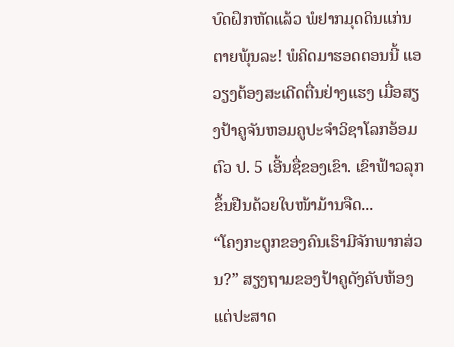ບົດຝຶກຫັດແລ້ວ ພໍຢາກມຸດດິນແກ່ນຕາຍພຸ້ນລະ! ພໍຄິດມາຮອດຕອນນີ້ ແອວຽງຕ້ອງສະເດີດຕື່ນຢ່າງແຮງ ເມື່ອສຽງປ້າຄູຈັນຫອມຄູປະຈໍາວິຊາໂລກອ້ອມຕົວ ປ. 5 ເອີ້ນຊື່ຂອງເຂົາ. ເຂົາຟ້າວລຸກຂຶ້ນຢືນດ້ວຍໃບໜ້າມ້ານຈືດ...
“ໂຄງກະດູກຂອງຄົນເຮົາມີຈັກພາກສ່ວນ?” ສຽງຖາມຂອງປ້າຄູດັງຄັບຫ້ອງ ແຕ່ປະສາດ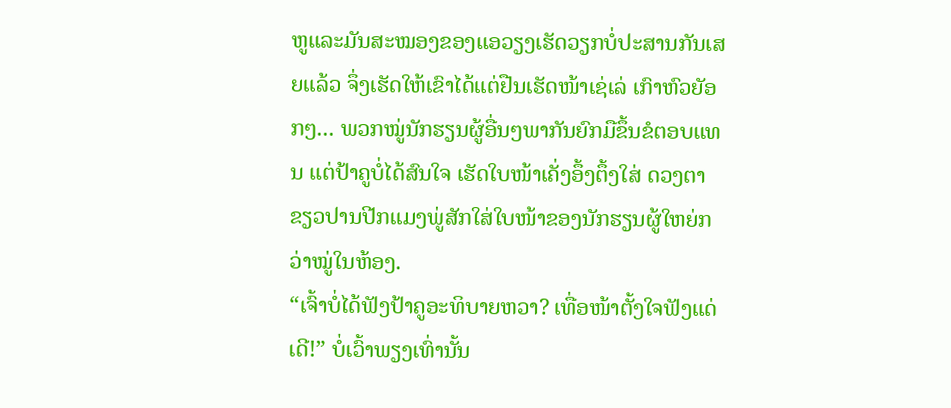ຫູແລະມັນສະໝອງຂອງແອວຽງເຮັດວຽກບໍ່ປະສານກັນເສຍແລ້ວ ຈຶ່ງເຮັດໃຫ້ເຂົາໄດ້ແຕ່ຢືນເຮັດໜ້າເຊ່ເລ່ ເກົາຫົວຍັອກໆ... ພວກໝູ່ນັກຮຽນຜູ້ອື່ນໆພາກັນຍົກມືຂຶ້ນຂໍຕອບແທນ ແຕ່ປ້າຄູບໍ່ໄດ້ສົນໃຈ ເຮັດໃບໜ້າເຄັ່ງອຶ້ງຕຶ້ງໃສ່ ດວງຕາຂຽວປານປີກແມງພູ່ສັກໃສ່ໃບໜ້າຂອງນັກຮຽນຜູ້ໃຫຍ່ກວ່າໝູ່ໃນຫ້ອງ.
“ເຈົ້າບໍ່ໄດ້ຟັງປ້າຄູອະທິບາຍຫວາ? ເທື່ອໜ້າຕັ້ງໃຈຟັງແດ່ເດີ!” ບໍ່ເວົ້າພຽງເທົ່ານັ້ນ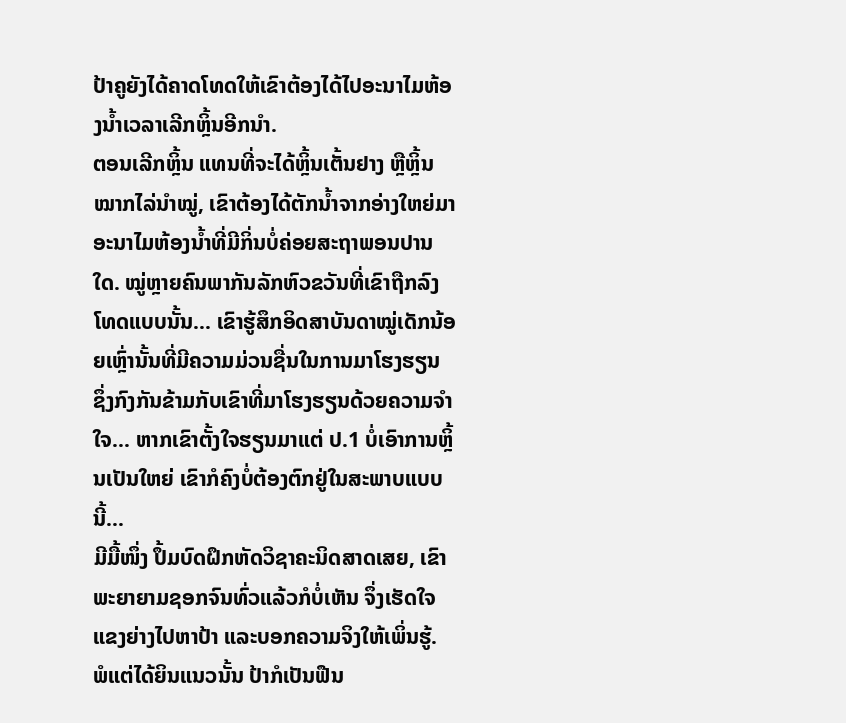ປ້າຄູຍັງໄດ້ຄາດໂທດໃຫ້ເຂົາຕ້ອງໄດ້ໄປອະນາໄມຫ້ອງນໍ້າເວລາເລີກຫຼິ້ນອີກນໍາ.
ຕອນເລີກຫຼິ້ນ ແທນທີ່ຈະໄດ້ຫຼິ້ນເຕັ້ນຢາງ ຫຼືຫຼິ້ນໝາກໄລ່ນໍາໝູ່, ເຂົາຕ້ອງໄດ້ຕັກນໍ້າຈາກອ່າງໃຫຍ່ມາອະນາໄມຫ້ອງນໍ້າທີ່ມີກິ່ນບໍ່ຄ່ອຍສະຖາພອນປານໃດ. ໝູ່ຫຼາຍຄົນພາກັນລັກຫົວຂວັນທີ່ເຂົາຖືກລົງໂທດແບບນັ້ນ... ເຂົາຮູ້ສຶກອິດສາບັນດາໝູ່ເດັກນ້ອຍເຫຼົ່ານັ້ນທີ່ມີຄວາມມ່ວນຊື່ນໃນການມາໂຮງຮຽນ ຊຶ່ງກົງກັນຂ້າມກັບເຂົາທີ່ມາໂຮງຮຽນດ້ວຍຄວາມຈໍາໃຈ... ຫາກເຂົາຕັ້ງໃຈຮຽນມາແຕ່ ປ.1 ບໍ່ເອົາການຫຼິ້ນເປັນໃຫຍ່ ເຂົາກໍຄົງບໍ່ຕ້ອງຕົກຢູ່ໃນສະພາບແບບນີ້...
ມີມື້ໜຶ່ງ ປຶ້ມບົດຝຶກຫັດວິຊາຄະນິດສາດເສຍ, ເຂົາພະຍາຍາມຊອກຈົນທົ່ວແລ້ວກໍບໍ່ເຫັນ ຈຶ່ງເຮັດໃຈແຂງຍ່າງໄປຫາປ້າ ແລະບອກຄວາມຈິງໃຫ້ເພິ່ນຮູ້. ພໍແຕ່ໄດ້ຍິນແນວນັ້ນ ປ້າກໍເປັນຟືນ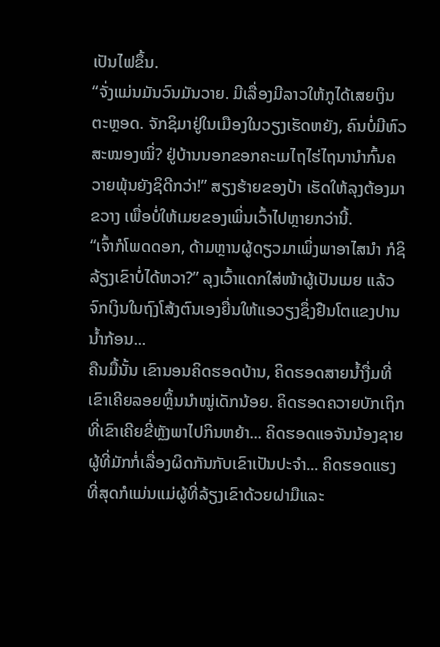ເປັນໄຟຂຶ້ນ.
“ຈັ່ງແມ່ນມັນວົນມັນວາຍ. ມີເລື່ອງມີລາວໃຫ້ກູໄດ້ເສຍເງິນຕະຫຼອດ. ຈັກຊິມາຢູ່ໃນເມືອງໃນວຽງເຮັດຫຍັງ, ຄົນບໍ່ມີຫົວສະໝອງໝິ່? ຢູ່ບ້ານນອກຂອກຄະເມໄຖໄຮ່ໄຖນານໍາກົ້ນຄວາຍພຸ້ນຍັງຊິດີກວ່າ!” ສຽງຮ້າຍຂອງປ້າ ເຮັດໃຫ້ລຸງຕ້ອງມາຂວາງ ເພື່ອບໍ່ໃຫ້ເມຍຂອງເພິ່ນເວົ້າໄປຫຼາຍກວ່ານີ້.
“ເຈົ້າກໍໂພດດອກ, ດ້າມຫຼານຜູ້ດຽວມາເພິ່ງພາອາໄສນໍາ ກໍຊິລ້ຽງເຂົາບໍ່ໄດ້ຫວາ?” ລຸງເວົ້າແດກໃສ່ໜ້າຜູ້ເປັນເມຍ ແລ້ວຈົກເງິນໃນຖົງໂສ້ງຕົນເອງຍື່ນໃຫ້ແອວຽງຊຶ່ງຢືນໂຕແຂງປານນໍ້າກ້ອນ...
ຄືນມື້ນັ້ນ ເຂົານອນຄິດຮອດບ້ານ, ຄິດຮອດສາຍນໍ້າງື່ມທີ່ເຂົາເຄີຍລອຍຫຼິ້ນນໍາໝູ່ເດັກນ້ອຍ. ຄິດຮອດຄວາຍບັກເຖິກທີ່ເຂົາເຄີຍຂີ່ຫຼັງພາໄປກິນຫຍ້າ... ຄິດຮອດແອຈັນນ້ອງຊາຍຜູ້ທີ່ມັກກໍ່ເລື່ອງຜິດກັນກັບເຂົາເປັນປະຈຳ... ຄິດຮອດແຮງທີ່ສຸດກໍແມ່ນແມ່ຜູ້ທີ່ລ້ຽງເຂົາດ້ວຍຝາມືແລະ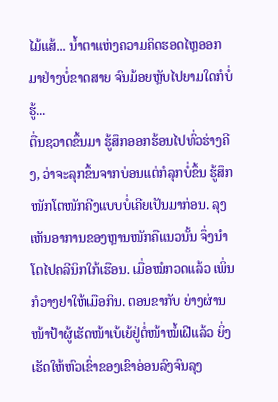ໄມ້ແສ້... ນໍ້າຕາແຫ່ງຄວາມຄິດຮອດໄຫຼອອກມາຢ່າງບໍ່ຂາດສາຍ ຈົນມ້ອຍຫຼັບໄປຍາມໃດກໍບໍ່ຮູ້...
ຕື່ນຊວາດຂຶ້ນມາ ຮູ້ສຶກອອກຮ້ອນໄປທົ່ວຮ່າງຄີງ, ວ່າຈະລຸກຂຶ້ນຈາກບ່ອນແຕ່ກໍລຸກບໍ່ຂຶ້ນ ຮູ້ສຶກໜັກໂຕໜັກຄີງແບບບໍ່ເຄີຍເປັນມາກ່ອນ. ລຸງເຫັນອາການຂອງຫຼານໜັກຄືແນວນັ້ນ ຈຶ່ງນຳໂຕໄປຄລີນິກໃກ້ເຮືອນ. ເມື່ອໝໍກວດແລ້ວ ເພິ່ນກໍວາງຢາໃຫ້ເມືອກິນ. ຕອນຂາກັບ ຍ່າງຜ່ານໜ້າປ້າຜູ້ເຮັດໜ້າເບ້ເຍ້ຢູ່ຕໍ່ໜ້າໝໍ້ເຝີແລ້ວ ຍິ່ງເຮັດໃຫ້ຫົວເຂົ່າຂອງເຂົາອ່ອນລົງຈົນລຸງ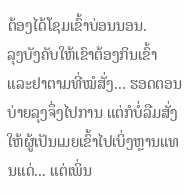ຕ້ອງໄດ້ໂຊມເຂົ້າບ່ອນນອນ.
ລຸງບັງຄັບໃຫ້ເຂົາຕ້ອງກິນເຂົ້າ ແລະຢາຕາມທີ່ໝໍສັ່ງ... ຮອດຕອນບ່າຍລຸງຈຶ່ງໄປການ ແຕ່ກໍບໍ່ລືມສັ່ງໃຫ້ຜູ້ເປັນເມຍເຂົ້າໄປເບິ່ງຫຼານແທນແດ່... ແຕ່ເພິ່ນ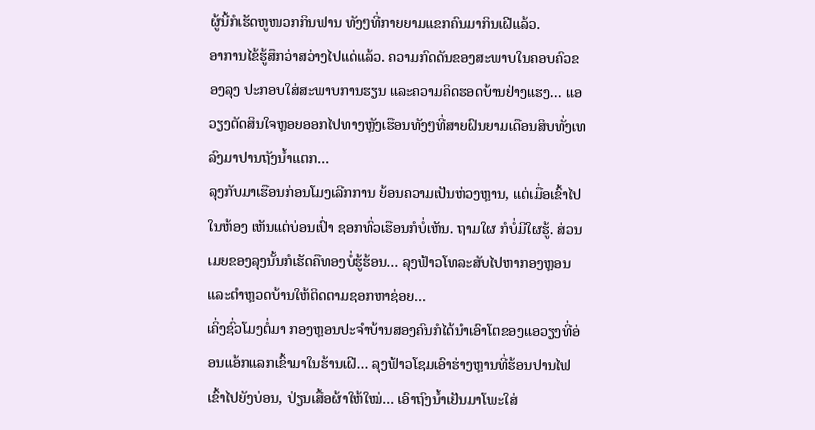ຜູ້ນີ້ກໍເຮັດຫູໜວກກິນຟານ ທັງໆທີ່ກາຍຍາມແຂກຄົນມາກິນເຝີແລ້ວ.
ອາການໄຂ້ຮູ້ສຶກວ່າສວ່າງໄປແດ່ແລ້ວ. ຄວາມກົດດັນຂອງສະພາບໃນຄອບຄົວຂອງລຸງ ປະກອບໃສ່ສະພາບການຮຽນ ແລະຄວາມຄິດຮອດບ້ານຢ່າງແຮງ... ແອວຽງຕັດສິນໃຈຫຼອຍອອກໄປທາງຫຼັງເຮືອນທັງໆທີ່ສາຍຝົນຍາມເດືອນສິບທັ່ງເທລົງມາປານຖັງນໍ້າແຕກ...
ລຸງກັບມາເຮືອນກ່ອນໂມງເລີກການ ຍ້ອນຄວາມເປັນຫ່ວງຫຼານ, ແຕ່ເມື່ອເຂົ້າໄປໃນຫ້ອງ ເຫັນແຕ່ບ່ອນເປົ່າ ຊອກທົ່ວເຮືອນກໍບໍ່ເຫັນ. ຖາມໃຜ ກໍບໍ່ມີໃຜຮູ້. ສ່ວນເມຍຂອງລຸງນັ້ນກໍເຮັດຄືທອງບໍ່ຮູ້ຮ້ອນ... ລຸງຟ້າວໂທລະສັບໄປຫາກອງຫຼອນແລະຕຳຫຼວດບ້ານໃຫ້ຕິດຕາມຊອກຫາຊ່ອຍ...
ເຄິ່ງຊົ່ວໂມງຕໍ່ມາ ກອງຫຼອນປະຈໍາບ້ານສອງຄົນກໍໄດ້ນໍາເອົາໂຕຂອງແອວຽງທີ່ອ່ອນແອ້ກແລກເຂົ້າມາໃນຮ້ານເຝີ... ລຸງຟ້າວໂຊມເອົາຮ່າງຫຼານທີ່ຮ້ອນປານໄຟເຂົ້າໄປຍັງບ່ອນ, ປ່ຽນເສື້ອຜ້າໃຫ້ໃໝ່... ເອົາຖົງນໍ້າເຢັນມາໂພະໃສ່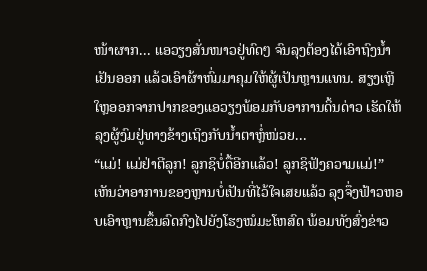ໜ້າຜາກ... ແອວຽງສັ່ນໜາວຢູ່ທົດໆ ຈົນລຸງຕ້ອງໄດ້ເອົາຖົງນໍ້າເຢັນອອກ ແລ້ວເອົາຜ້າຫົ່ມມາຄຸມໃຫ້ຜູ້ເປັນຫຼານແທນ. ສຽງເຫຼີໃຫຼອອກຈາກປາກຂອງແອວຽງພ້ອມກັບອາການດິ້ນດ່າວ ເຮັດໃຫ້ລຸງຜູ້ງົມຢູ່ທາງຂ້າງເຖິງກັບນໍ້າຕາຫຼໍ່ໜ່ວຍ...
“ແມ່! ແມ່ຢ່າຕີລູກ! ລູກຊິບໍ່ດື້ອີກແລ້ວ! ລູກຊິຟັງຄວາມແມ່!”
ເຫັນວ່າອາການຂອງຫຼານບໍ່ເປັນທີ່ໄວ້ໃຈເສຍແລ້ວ ລຸງຈຶ່ງຟ້າວຫອບເອົາຫຼານຂຶ້ນລົດກົງໄປຍັງໂຮງໝໍມະໂຫສົດ ພ້ອມທັງສົ່ງຂ່າວ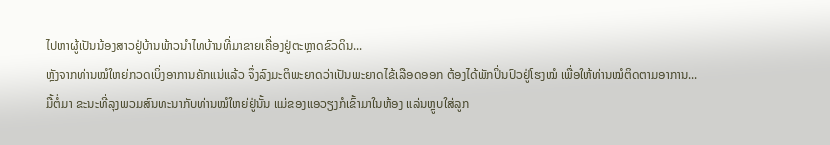ໄປຫາຜູ້ເປັນນ້ອງສາວຢູ່ບ້ານພ້າວນໍາໄທບ້ານທີ່ມາຂາຍເຄື່ອງຢູ່ຕະຫຼາດຂົວດິນ...
ຫຼັງຈາກທ່ານໝໍໃຫຍ່ກວດເບິ່ງອາການຄັກແນ່ແລ້ວ ຈຶ່ງລົງມະຕິພະຍາດວ່າເປັນພະຍາດໄຂ້ເລືອດອອກ ຕ້ອງໄດ້ພັກປິ່ນປົວຢູ່ໂຮງໝໍ ເພື່ອໃຫ້ທ່ານໝໍຕິດຕາມອາການ...
ມື້ຕໍ່ມາ ຂະນະທີ່ລຸງພວມສົນທະນາກັບທ່ານໝໍໃຫຍ່ຢູ່ນັ້ນ ແມ່ຂອງແອວຽງກໍເຂົ້າມາໃນຫ້ອງ ແລ່ນຫຼູບໃສ່ລູກ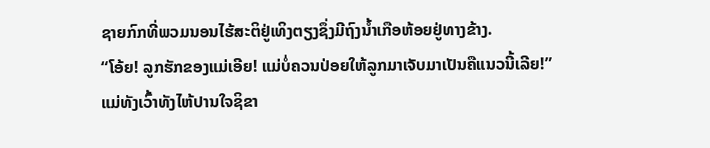ຊາຍກົກທີ່ພວມນອນໄຮ້ສະຕິຢູ່ເທິງຕຽງຊຶ່ງມີຖົງນໍ້າເກືອຫ້ອຍຢູ່ທາງຂ້າງ.
“ໂອ້ຍ! ລູກຮັກຂອງແມ່ເອີຍ! ແມ່ບໍ່ຄວນປ່ອຍໃຫ້ລູກມາເຈັບມາເປັນຄືແນວນີ້ເລີຍ!” ແມ່ທັງເວົ້າທັງໄຫ້ປານໃຈຊິຂາ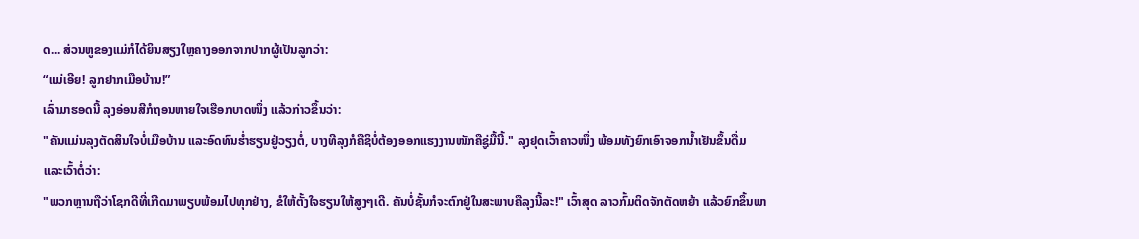ດ... ສ່ວນຫູຂອງແມ່ກໍໄດ້ຍິນສຽງໃຫຼຄາງອອກຈາກປາກຜູ້ເປັນລູກວ່າ:
“ແມ່ເອີຍ! ລູກຢາກເມືອບ້ານ!”
ເລົ່າມາຮອດນີ້ ລຸງອ່ອນສີກໍຖອນຫາຍໃຈເຮືອກບາດໜຶ່ງ ແລ້ວກ່າວຂຶ້ນວ່າ:
"ຄັນແມ່ນລຸງຕັດສິນໃຈບໍ່ເມືອບ້ານ ແລະອົດທົນຮ່ຳຮຽນຢູ່ວຽງຕໍ່, ບາງທີລຸງກໍຄືຊິບໍ່ຕ້ອງອອກແຮງງານໜັກຄືຊູ່ມື້ນີ້." ລຸງຢຸດເວົ້າຄາວໜຶ່ງ ພ້ອມທັງຍົກເອົາຈອກນ້ຳເຢັນຂຶ້ນດື່ມ ແລະເວົ້າຕໍ່ວ່າ:
"ພວກຫຼານຖືວ່າໂຊກດີທີ່ເກີດມາພຽບພ້ອມໄປທຸກຢ່າງ, ຂໍໃຫ້ຕັ້ງໃຈຮຽນໃຫ້ສູງໆເດີ. ຄັນບໍ່ຊັ້ນກໍຈະຕົກຢູ່ໃນສະພາບຄືລຸງນີ້ລະ!" ເວົ້າສຸດ ລາວກົ້ມຕິດຈັກຕັດຫຍ້າ ແລ້ວຍົກຂຶ້ນພາ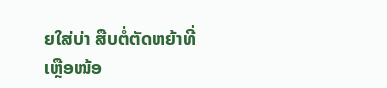ຍໃສ່ບ່າ ສືບຕໍ່ຕັດຫຍ້າທີ່ເຫຼືອໜ້ອ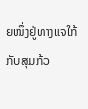ຍໜຶ່ງຢູ່ທາງແຈໃກ້ກັບສຸມກ້ວ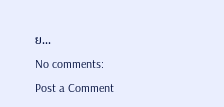ຍ...
No comments:
Post a Comment